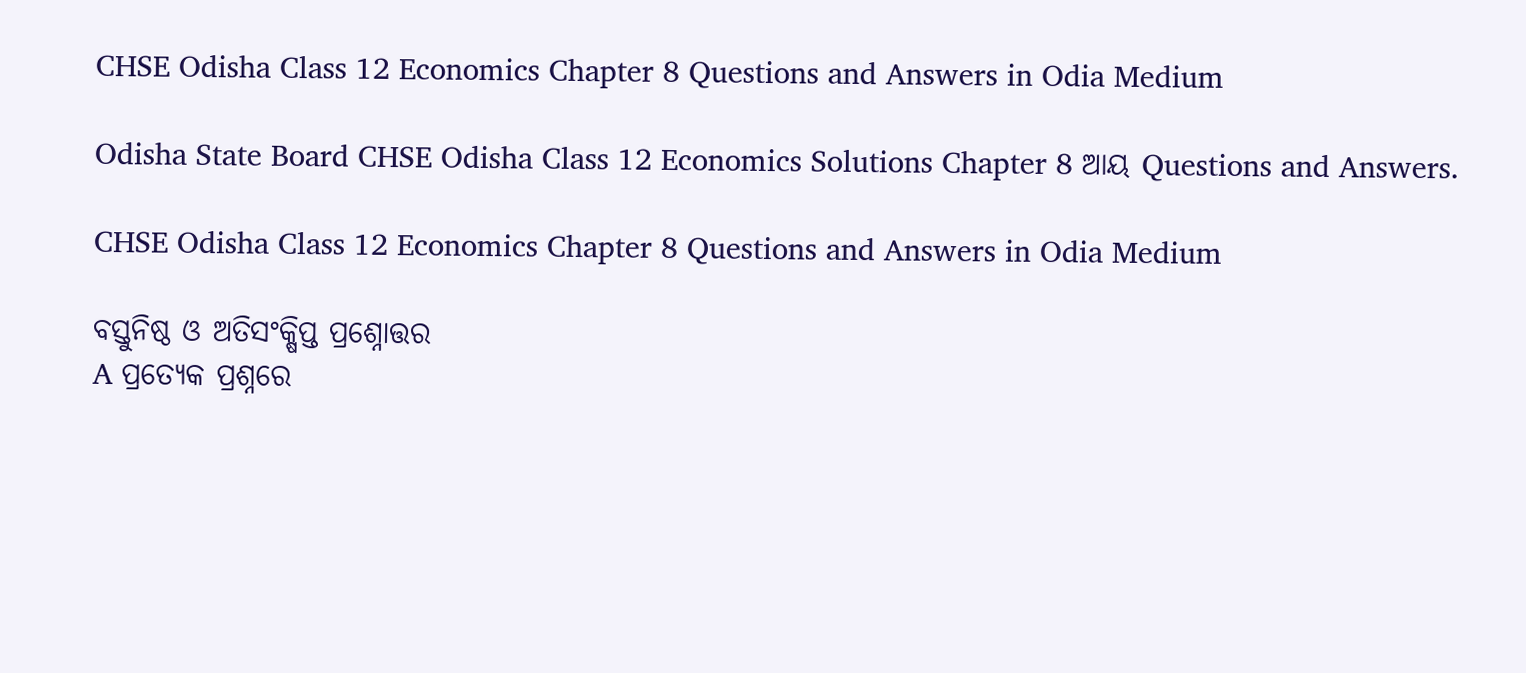CHSE Odisha Class 12 Economics Chapter 8 Questions and Answers in Odia Medium

Odisha State Board CHSE Odisha Class 12 Economics Solutions Chapter 8 ଆୟ Questions and Answers.

CHSE Odisha Class 12 Economics Chapter 8 Questions and Answers in Odia Medium

ବସ୍ତୁନିଷ୍ଠ ଓ ଅତିସଂକ୍ଷିପ୍ତ ପ୍ରଶ୍ନୋତ୍ତର
A ପ୍ରତ୍ୟେକ ପ୍ରଶ୍ନରେ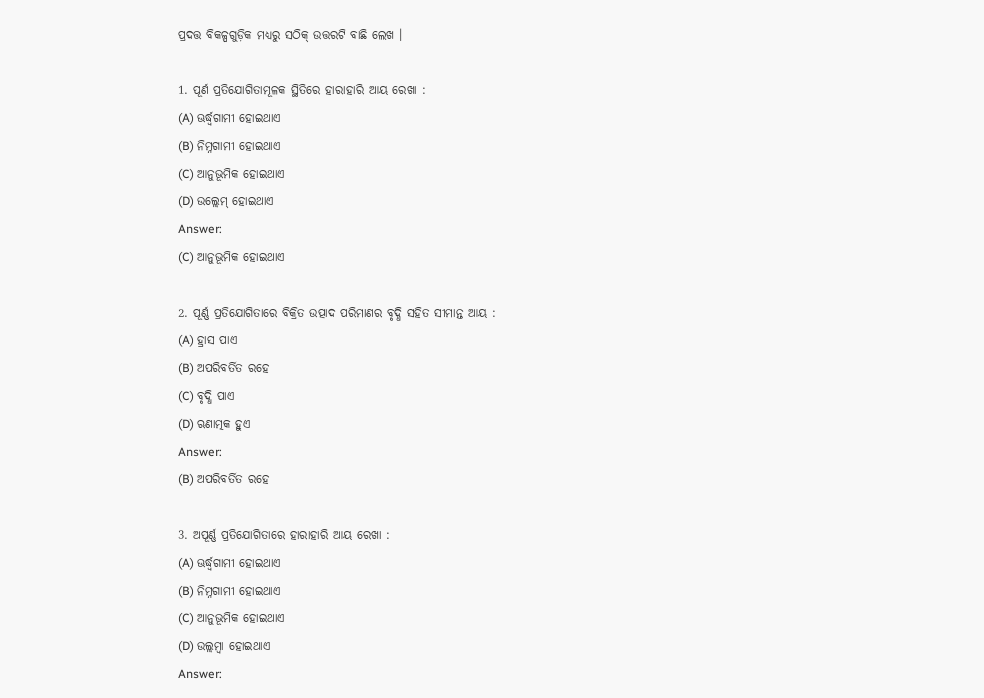ପ୍ରଦତ୍ତ ବିକଳ୍ପଗୁଡ଼ିକ ମଧ୍ୟରୁ ସଠିକ୍ ଉତ୍ତରଟି ବାଛି ଲେଖ ।

1. ପୂର୍ଣ ପ୍ରତିଯୋଗିତାମୂଳକ ସ୍ଥିତିରେ ହାରାହାରି ଆୟ ରେଖା :
(A) ଊର୍ଦ୍ଧ୍ୱଗାମୀ ହୋଇଥାଏ
(B) ନିମ୍ନଗାମୀ ହୋଇଥାଏ
(C) ଆନୁଭୂମିକ ହୋଇଥାଏ
(D) ଉଲ୍ଲେମ୍ ହୋଇଥାଏ
Answer:
(C) ଆନୁଭୂମିକ ହୋଇଥାଏ

2. ପୂର୍ଣ୍ଣ ପ୍ରତିଯୋଗିତାରେ ବିକ୍ରିତ ଉତ୍ପାଦ ପରିମାଣର ବୃଦ୍ଧି ସହିତ ସୀମାନ୍ତ ଆୟ :
(A) ହ୍ରାସ ପାଏ
(B) ଅପରିବର୍ତିତ ରହେ
(C) ବୃଦ୍ଧି ପାଏ
(D) ଋଣାତ୍ମକ ହୁଏ
Answer:
(B) ଅପରିବର୍ତିତ ରହେ

3. ଅପୂର୍ଣ୍ଣ ପ୍ରତିଯୋଗିତାରେ ହାରାହାରି ଆୟ ରେଖା :
(A) ଊର୍ଦ୍ଧ୍ୱଗାମୀ ହୋଇଥାଏ
(B) ନିମ୍ନଗାମୀ ହୋଇଥାଏ
(C) ଆନୁଭୂମିକ ହୋଇଥାଏ
(D) ଉଲ୍ଲମ୍ବା ହୋଇଥାଏ
Answer: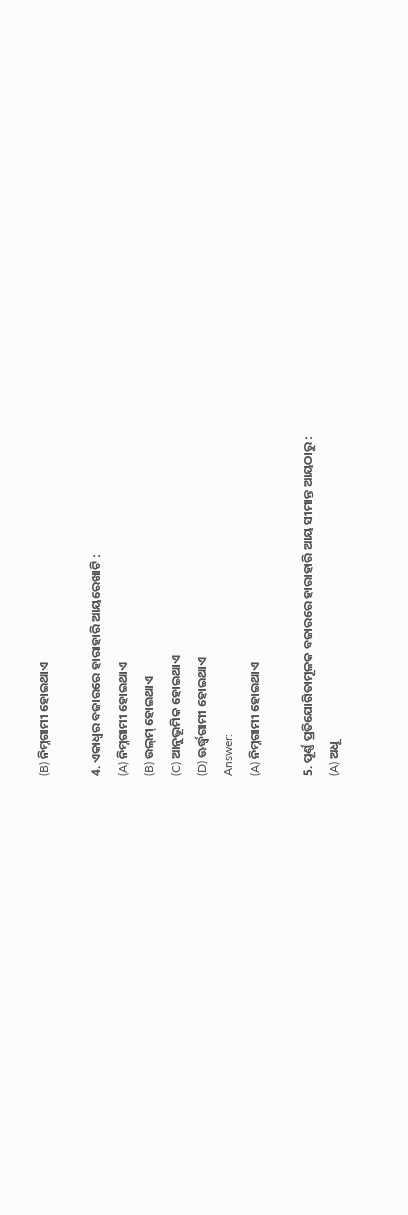(B) ନିମ୍ନଗାମୀ ହୋଇଥାଏ

4. ଏକାଧ୍ଵର ବଜାରରେ ହାରାହାରି ଆୟରେଖାଟି :
(A) ନିମ୍ନଗାମୀ ହୋଇଥାଏ
(B) ଉଲ୍‌ମ୍ ହୋଇଥାଏ
(C) ଆନୁଭୂମିକ ହୋଇଥାଏ
(D) ଊର୍ଦ୍ଧ୍ୱଗାମୀ ହୋଇଥାଏ
Answer:
(A) ନିମ୍ନଗାମୀ ହୋଇଥାଏ

5. ପୂର୍ଣ୍ଣ ପ୍ରତିଯୋଗିତାମୂଳକ ବଜାରରେ ହାରାହାରି ଆୟ ସୀମାନ୍ତ ଆୟଠାରୁ :
(A) ଅଧୂ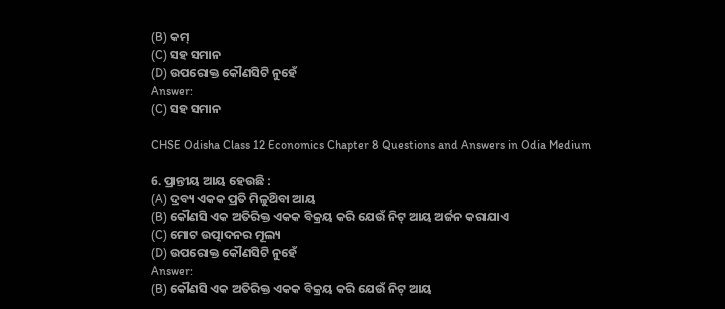(B) କମ୍
(C) ସହ ସମାନ
(D) ଉପରୋକ୍ତ କୌଣସିଟି ନୁହେଁ
Answer:
(C) ସହ ସମାନ

CHSE Odisha Class 12 Economics Chapter 8 Questions and Answers in Odia Medium

6. ପ୍ରାନ୍ତୀୟ ଆୟ ହେଉଛି :
(A) ଦ୍ରବ୍ୟ ଏକକ ପ୍ରତି ମିଳୁଥ‌ିବା ଆୟ
(B) କୌଣସି ଏକ ଅତିରିକ୍ତ ଏକକ ବିକ୍ରୟ କରି ଯେଉଁ ନିଟ୍ ଆୟ ଅର୍ଜନ କରାଯାଏ
(C) ମୋଟ ଉତ୍ପାଦନର ମୂଲ୍ୟ
(D) ଉପରୋକ୍ତ କୌଣସିଟି ନୁହେଁ
Answer:
(B) କୌଣସି ଏକ ଅତିରିକ୍ତ ଏକକ ବିକ୍ରୟ କରି ଯେଉଁ ନିଟ୍ ଆୟ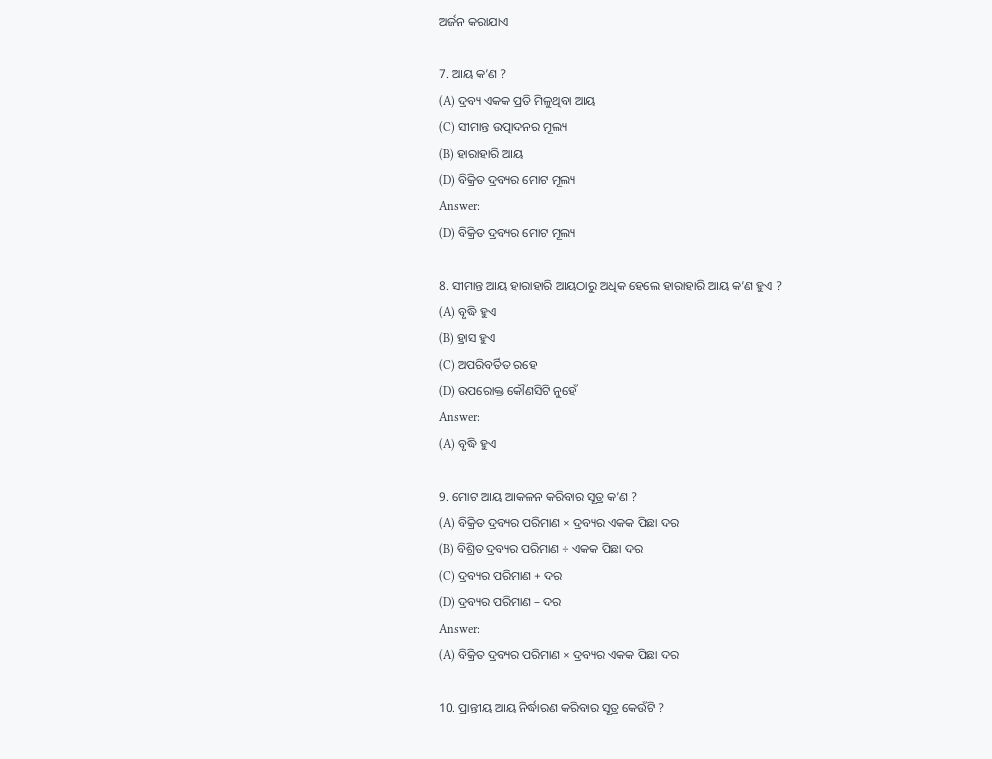ଅର୍ଜନ କରାଯାଏ

7. ଆୟ କ’ଣ ?
(A) ଦ୍ରବ୍ୟ ଏକକ ପ୍ରତି ମିଳୁଥିବା ଆୟ
(C) ସୀମାନ୍ତ ଉତ୍ପାଦନର ମୂଲ୍ୟ
(B) ହାରାହାରି ଆୟ
(D) ବିକ୍ରିତ ଦ୍ରବ୍ୟର ମୋଟ ମୂଲ୍ୟ
Answer:
(D) ବିକ୍ରିତ ଦ୍ରବ୍ୟର ମୋଟ ମୂଲ୍ୟ

8. ସୀମାନ୍ତ ଆୟ ହାରାହାରି ଆୟଠାରୁ ଅଧିକ ହେଲେ ହାରାହାରି ଆୟ କ’ଣ ହୁଏ ?
(A) ବୃଦ୍ଧି ହୁଏ
(B) ହ୍ରାସ ହୁଏ
(C) ଅପରିବର୍ତିତ ରହେ
(D) ଉପରୋକ୍ତ କୌଣସିଟି ନୁହେଁ
Answer:
(A) ବୃଦ୍ଧି ହୁଏ

9. ମୋଟ ଆୟ ଆକଳନ କରିବାର ସୂତ୍ର କ’ଣ ?
(A) ବିକ୍ରିତ ଦ୍ରବ୍ୟର ପରିମାଣ × ଦ୍ରବ୍ୟର ଏକକ ପିଛା ଦର
(B) ବିଶ୍ରିତ ଦ୍ରବ୍ୟର ପରିମାଣ ÷ ଏକକ ପିଛା ଦର
(C) ଦ୍ରବ୍ୟର ପରିମାଣ + ଦର
(D) ଦ୍ରବ୍ୟର ପରିମାଣ – ଦର
Answer:
(A) ବିକ୍ରିତ ଦ୍ରବ୍ୟର ପରିମାଣ × ଦ୍ରବ୍ୟର ଏକକ ପିଛା ଦର

10. ପ୍ରାନ୍ତୀୟ ଆୟ ନିର୍ଦ୍ଧାରଣ କରିବାର ସୂତ୍ର କେଉଁଟି ?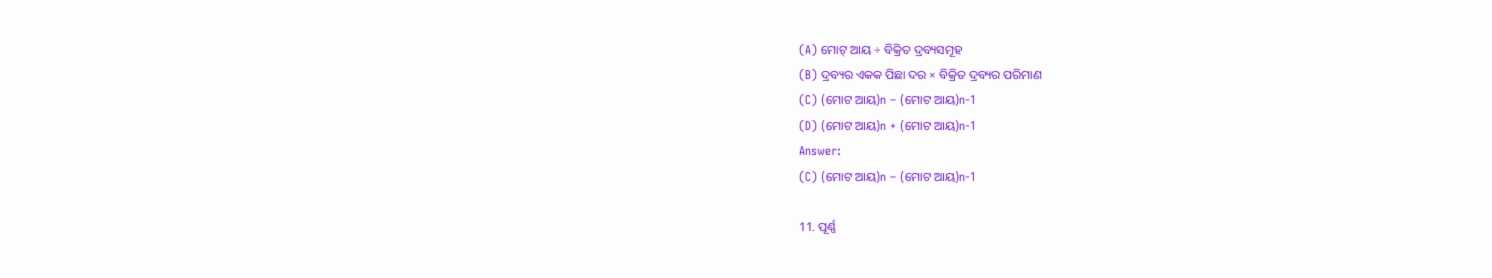(A) ମୋଟ୍ ଆୟ ÷ ବିକ୍ରିତ ଦ୍ରବ୍ୟସମୂହ
(B) ଦ୍ରବ୍ୟର ଏକକ ପିଛା ଦର × ବିକ୍ରିତ ଦ୍ରବ୍ୟର ପରିମାଣ
(C) (ମୋଟ ଆୟ)n – (ମୋଟ ଆୟ)n-1
(D) (ମୋଟ ଆୟ)n + (ମୋଟ ଆୟ)n-1
Answer:
(C) (ମୋଟ ଆୟ)n – (ମୋଟ ଆୟ)n-1

11. ପୂର୍ଣ୍ଣ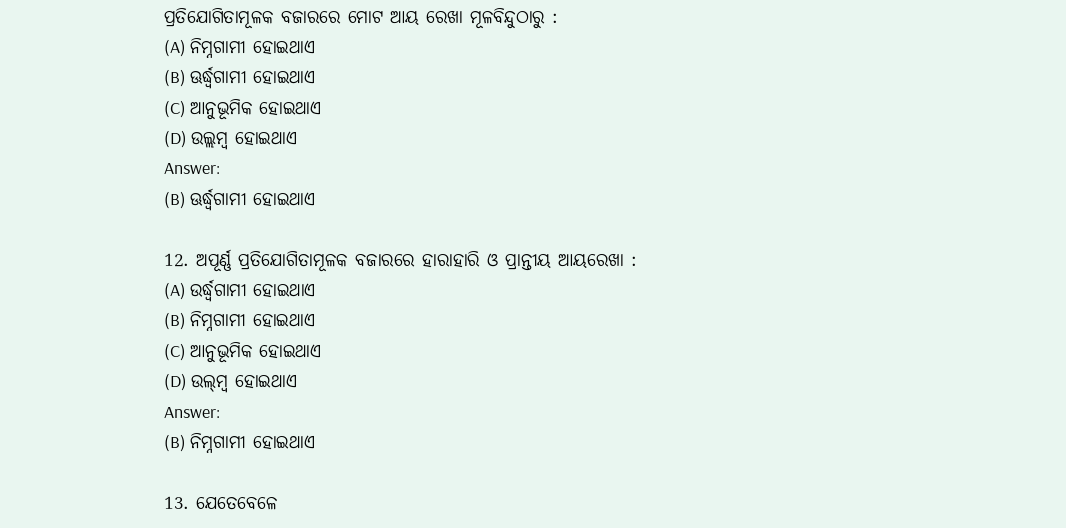ପ୍ରତିଯୋଗିତାମୂଳକ ବଜାରରେ ମୋଟ ଆୟ ରେଖା ମୂଳବିନ୍ଦୁଠାରୁ :
(A) ନିମ୍ନଗାମୀ ହୋଇଥାଏ
(B) ଊର୍ଦ୍ଧ୍ୱଗାମୀ ହୋଇଥାଏ
(C) ଆନୁଭୂମିକ ହୋଇଥାଏ
(D) ଉଲ୍ଲମ୍ବ ହୋଇଥାଏ
Answer:
(B) ଊର୍ଦ୍ଧ୍ୱଗାମୀ ହୋଇଥାଏ

12. ଅପୂର୍ଣ୍ଣ ପ୍ରତିଯୋଗିତାମୂଳକ ବଜାରରେ ହାରାହାରି ଓ ପ୍ରାନ୍ତୀୟ ଆୟରେଖା :
(A) ଉର୍ଦ୍ଧ୍ୱଗାମୀ ହୋଇଥାଏ
(B) ନିମ୍ନଗାମୀ ହୋଇଥାଏ
(C) ଆନୁଭୂମିକ ହୋଇଥାଏ
(D) ଉଲ୍‌ମ୍ବ ହୋଇଥାଏ
Answer:
(B) ନିମ୍ନଗାମୀ ହୋଇଥାଏ

13. ଯେତେବେଳେ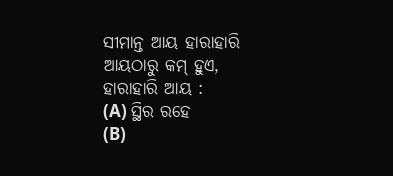ସୀମାନ୍ତ ଆୟ ହାରାହାରି ଆୟଠାରୁ କମ୍ ହୁଏ, ହାରାହାରି ଆୟ :
(A) ସ୍ଥିର ରହେ
(B)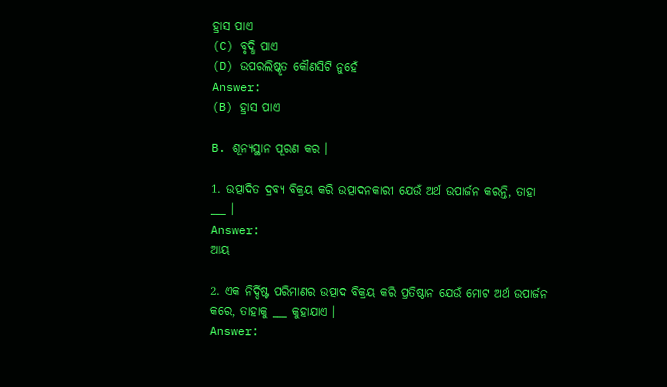ହ୍ରାସ ପାଏ
(C) ବୃଦ୍ଧି ପାଏ
(D) ଉପରଲିଷ୍କୃତ କୌଣସିଟି ନୁହେଁ
Answer:
(B) ହ୍ରାସ ପାଏ

B. ଶୂନ୍ୟସ୍ଥାନ ପୂରଣ କର ।

1. ଉତ୍ପାଦିତ ଦ୍ରବ୍ୟ ବିକ୍ରୟ କରି ଉତ୍ପାଦନକାରୀ ଯେଉଁ ଅର୍ଥ ଉପାର୍ଜନ କରନ୍ତି, ତାହା ___ ।
Answer:
ଆୟ

2. ଏକ ନିର୍ଦ୍ଦିଷ୍ଟ ପରିମାଣର ଉତ୍ପାଦ ବିକ୍ରୟ କରି ପ୍ରତିଷ୍ଠାନ ଯେଉଁ ମୋଟ ଅର୍ଥ ଉପାର୍ଜନ କରେ, ତାହାକୁ ___ କୁହାଯାଏ ।
Answer: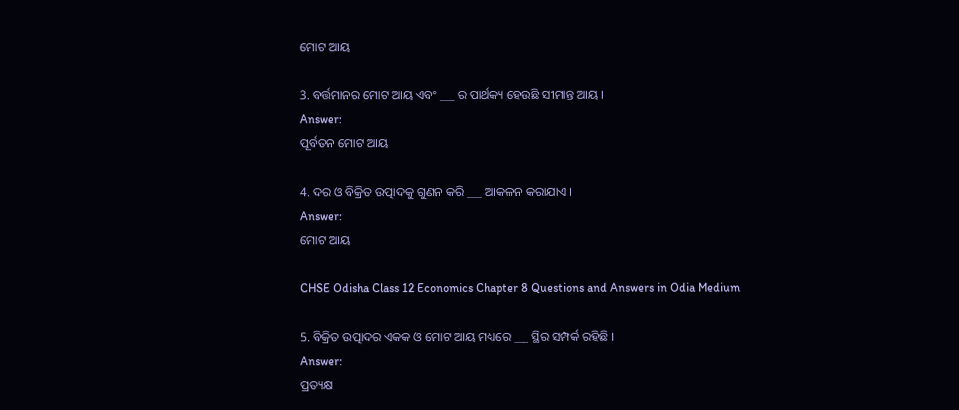ମୋଟ ଆୟ

3. ବର୍ତ୍ତମାନର ମୋଟ ଆୟ ଏବଂ ___ ର ପାର୍ଥକ୍ୟ ହେଉଛି ସୀମାନ୍ତ ଆୟ ।
Answer:
ପୂର୍ବତନ ମୋଟ ଆୟ

4. ଦର ଓ ବିକ୍ରିତ ଉତ୍ପାଦକୁ ଗୁଣନ କରି ___ ଆକଳନ କରାଯାଏ ।
Answer:
ମୋଟ ଆୟ

CHSE Odisha Class 12 Economics Chapter 8 Questions and Answers in Odia Medium

5. ବିକ୍ରିତ ଉତ୍ପାଦର ଏକକ ଓ ମୋଟ ଆୟ ମଧ୍ୟରେ ___ ସ୍ଥିର ସମ୍ପର୍କ ରହିଛି ।
Answer:
ପ୍ରତ୍ୟକ୍ଷ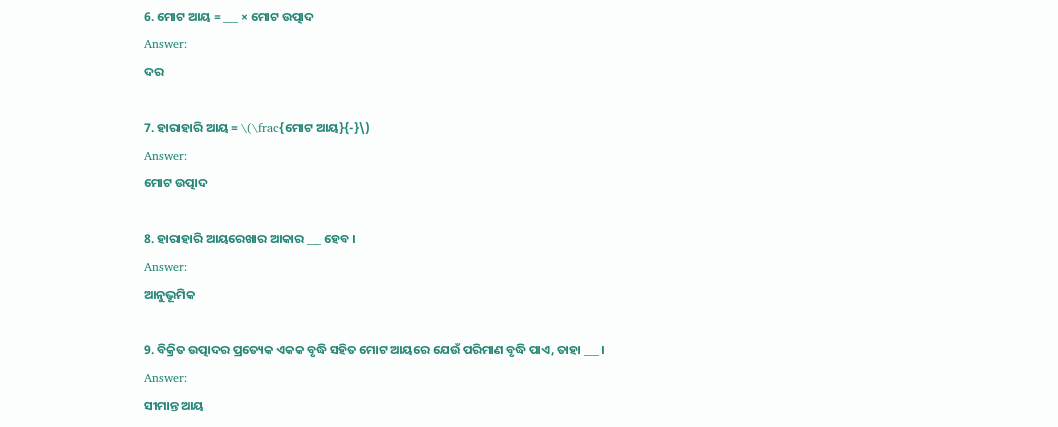6. ମୋଟ ଆୟ = ___ × ମୋଟ ଉତ୍ପାଦ
Answer:
ଦର

7. ହାରାହାରି ଆୟ = \(\frac{ମୋଟ ଆୟ}{-}\)
Answer:
ମୋଟ ଉତ୍ପାଦ

8. ହାରାହାରି ଆୟରେଖାର ଆକାର ___ ହେବ ।
Answer:
ଆନୁଭୂମିକ

9. ବିକ୍ରିତ ଉତ୍ପାଦର ପ୍ରତ୍ୟେକ ଏକକ ବୃଦ୍ଧି ସହିତ ମୋଟ ଆୟରେ ଯେଉଁ ପରିମାଣ ବୃଦ୍ଧି ପାଏ, ତାହା ___ ।
Answer:
ସୀମାନ୍ତ ଆୟ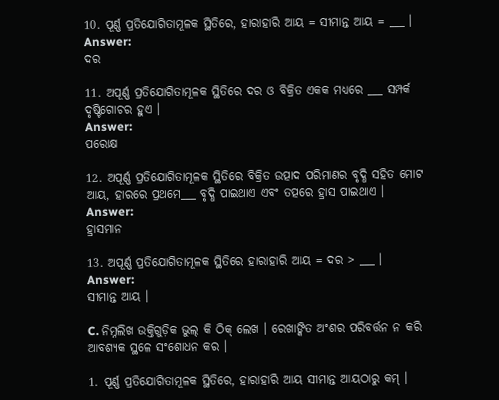10. ପୂର୍ଣ୍ଣ ପ୍ରତିଯୋଗିତାମୂଳକ ସ୍ଥିତିରେ, ହାରାହାରି ଆୟ = ସୀମାନ୍ତ ଆୟ = ___ ।
Answer:
ଦର

11. ଅପୂର୍ଣ୍ଣ ପ୍ରତିଯୋଗିତାମୂଳକ ସ୍ଥିତିରେ ଦର ଓ ବିକ୍ରିତ ଏକକ ମଧ୍ୟରେ ___ ସମ୍ପର୍କ ଦୃଷ୍ଟିଗୋଚର ହୁଏ ।
Answer:
ପରୋକ୍ଷ

12. ଅପୂର୍ଣ୍ଣ ପ୍ରତିଯୋଗିତାମୂଳକ ସ୍ଥିତିରେ ବିକ୍ରିତ ଉତ୍ପାଦ ପରିମାଣର ବୃଦ୍ଧି ସହିତ ମୋଟ ଆୟ, ହାରରେ ପ୍ରଥମେ___ ବୃଦ୍ଧି ପାଇଥାଏ ଏବଂ ତତ୍ପରେ ହ୍ରାସ ପାଇଥାଏ ।
Answer:
ହ୍ରାସମାନ

13. ଅପୂର୍ଣ୍ଣ ପ୍ରତିଯୋଗିତାମୂଳକ ସ୍ଥିତିରେ ହାରାହାରି ଆୟ = ଦର > ___ ।
Answer:
ସୀମାନ୍ତ ଆୟ ।

C. ନିମ୍ନଲିଖ ଉକ୍ତିଗୁଡ଼ିକ ଭୁଲ୍ କି ଠିକ୍ ଲେଖ । ରେଖାଙ୍କିତ ଅଂଶର ପରିବର୍ତ୍ତନ ନ କରି ଆବଶ୍ୟକ ସ୍ଥଳେ ସଂଶୋଧନ କର ।

1. ପୂର୍ଣ୍ଣ ପ୍ରତିଯୋଗିତାମୂଳକ ସ୍ଥିତିରେ, ହାରାହାରି ଆୟ ସୀମାନ୍ତ ଆୟଠାରୁ କମ୍ ।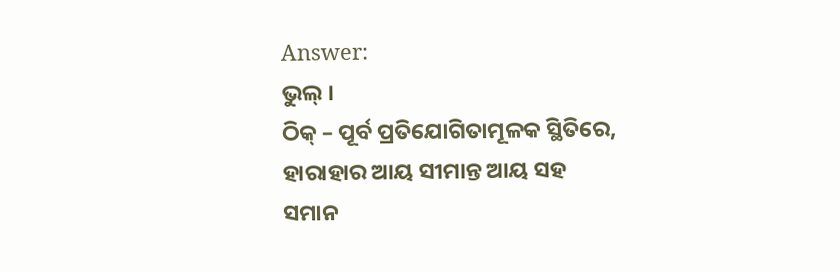Answer:
ଭୁଲ୍ ।
ଠିକ୍ – ପୂର୍ବ ପ୍ରତିଯୋଗିତାମୂଳକ ସ୍ଥିତିରେ, ହାରାହାର ଆୟ ସୀମାନ୍ତ ଆୟ ସହ ସମାନ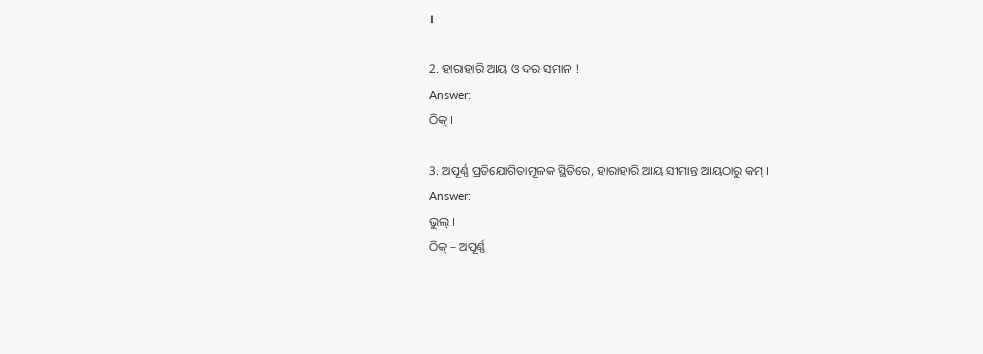।

2. ହାରାହାରି ଆୟ ଓ ଦର ସମାନ !
Answer:
ଠିକ୍ ।

3. ଅପୂର୍ଣ୍ଣ ପ୍ରତିଯୋଗିତାମୂଳକ ସ୍ଥିତିରେ, ହାରାହାରି ଆୟ ସୀମାନ୍ତ ଆୟଠାରୁ କମ୍ ।
Answer:
ଭୁଲ୍ ।
ଠିକ୍ – ଅପୂର୍ଣ୍ଣ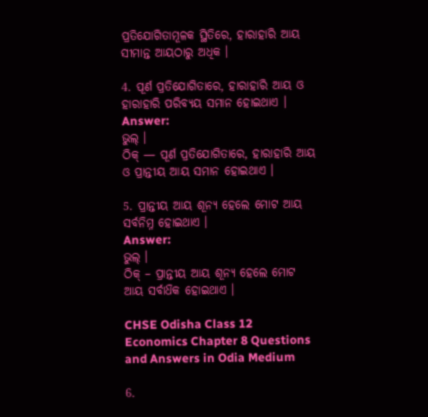ପ୍ରତିଯୋଗିତାମୂଳକ ସ୍ଥିତିରେ, ହାରାହାରି ଆୟ ସୀମାନ୍ତ ଆୟଠାରୁ ଅଧିକ ।

4. ପୂର୍ଣ ପ୍ରତିଯୋଗିତାରେ, ହାରାହାରି ଆୟ ଓ ହାରାହାରି ପରିବ୍ୟୟ ସମାନ ହୋଇଥାଏ ।
Answer:
ଭୁଲ୍ ।
ଠିକ୍ — ପୂର୍ଣ ପ୍ରତିଯୋଗିତାରେ, ହାରାହାରି ଆୟ ଓ ପ୍ରାନ୍ତୀୟ ଆୟ ସମାନ ହୋଇଥାଏ ।

5. ପ୍ରାନ୍ତୀୟ ଆୟ ଶୂନ୍ୟ ହେଲେ ମୋଟ ଆୟ ସର୍ବନିମ୍ନ ହୋଇଥାଏ ।
Answer:
ଭୁଲ୍ ।
ଠିକ୍ – ପ୍ରାନ୍ତୀୟ ଆୟ ଶୂନ୍ୟ ହେଲେ ମୋଟ ଆୟ ସର୍ବାଧ‌ିକ ହୋଇଥାଏ ।

CHSE Odisha Class 12 Economics Chapter 8 Questions and Answers in Odia Medium

6.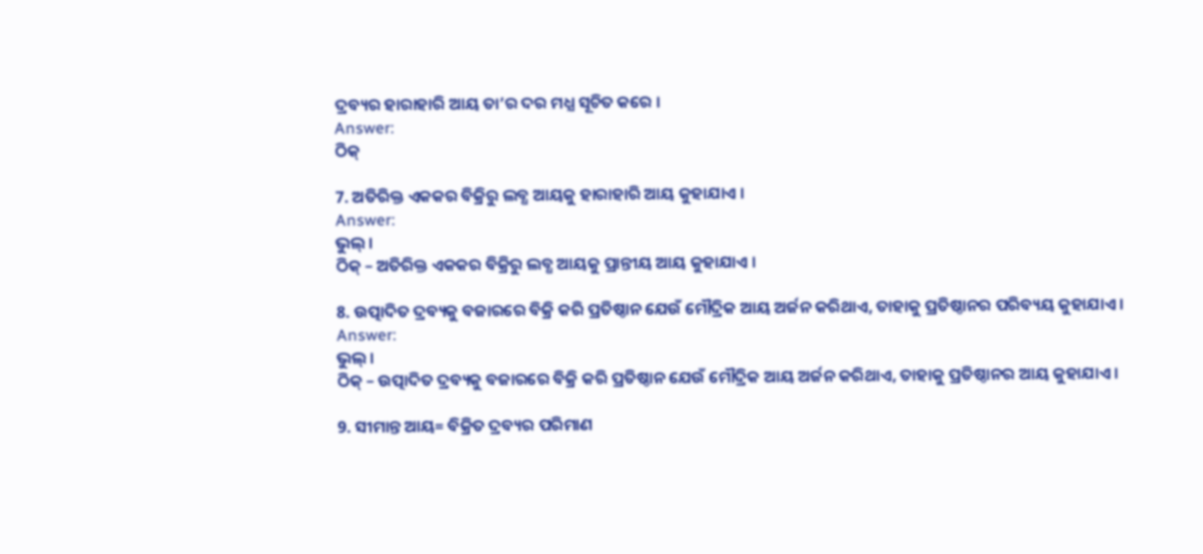ଦ୍ରବ୍ୟର ହାରାହାରି ଆୟ ତା’ର ଦର ମଧ୍ଯ ସୂଚିତ କରେ ।
Answer:
ଠିକ୍

7. ଅତିରିକ୍ତ ଏକକର ବିକ୍ରିରୁ ଲବ୍ଧ ଆୟକୁ ହାରାହାରି ଆୟ କୁହାଯାଏ ।
Answer:
ଭୁଲ୍ ।
ଠିକ୍ – ଅତିରିକ୍ତ ଏକକର ବିକ୍ରିରୁ ଲବ୍ଧ ଆୟକୁ ପ୍ରାନ୍ତୀୟ ଆୟ କୁହାଯାଏ ।

8. ଉତ୍ପାଦିତ ଦ୍ରବ୍ୟକୁ ବଜାରରେ ବିକ୍ରି କରି ପ୍ରତିଷ୍ଠାନ ଯେଉଁ ମୌଦ୍ରିକ ଆୟ ଅର୍ଜନ କରିଥାଏ, ତାହାକୁ ପ୍ରତିଷ୍ଠାନର ପରିବ୍ୟୟ କୁହାଯାଏ ।
Answer:
ଭୁଲ୍ ।
ଠିକ୍ – ଉତ୍ପାଦିତ ଦ୍ରବ୍ୟକୁ ବଜାରରେ ବିକ୍ରି କରି ପ୍ରତିଷ୍ଠାନ ଯେଉଁ ମୌଦ୍ରିକ ଆୟ ଅର୍ଜନ କରିଥାଏ, ତାହାକୁ ପ୍ରତିଷ୍ଠାନର ଆୟ କୁହାଯାଏ ।

9. ସୀମାନ୍ତ ଆୟ= ବିକ୍ରିତ ଦ୍ରବ୍ୟର ପରିମାଣ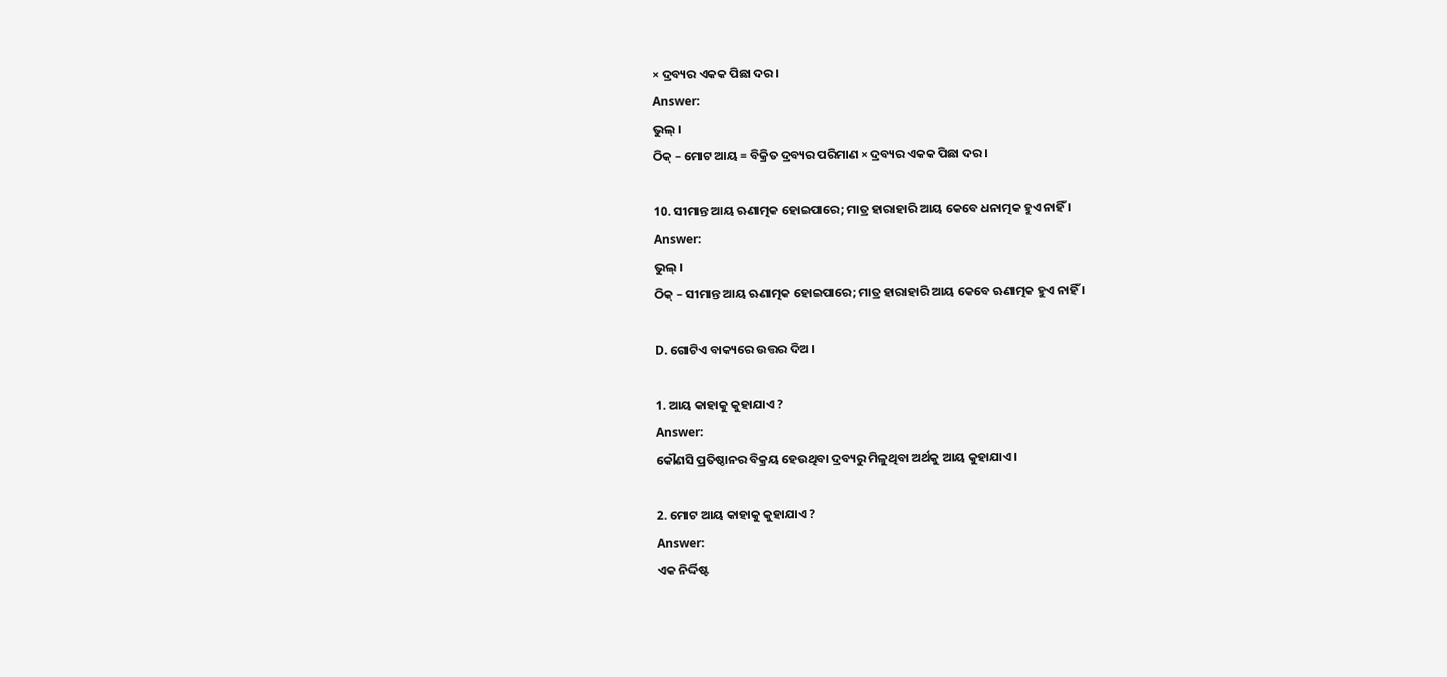× ଦ୍ରବ୍ୟର ଏକକ ପିଛା ଦର ।
Answer:
ଭୁଲ୍ ।
ଠିକ୍ – ମୋଟ ଆୟ = ବିକ୍ରିତ ଦ୍ରବ୍ୟର ପରିମାଣ × ଦ୍ରବ୍ୟର ଏକକ ପିଛା ଦର ।

10. ସୀମାନ୍ତ ଆୟ ଋଣାତ୍ମକ ହୋଇପାରେ; ମାତ୍ର ହାରାହାରି ଆୟ କେବେ ଧନାତ୍ମକ ହୁଏ ନାହିଁ ।
Answer:
ଭୁଲ୍ ।
ଠିକ୍ – ସୀମାନ୍ତ ଆୟ ଋଣାତ୍ମକ ହୋଇପାରେ; ମାତ୍ର ହାରାହାରି ଆୟ କେବେ ଋଣାତ୍ମକ ହୁଏ ନାହିଁ ।

D. ଗୋଟିଏ ବାକ୍ୟରେ ଉତ୍ତର ଦିଅ ।

1. ଆୟ କାହାକୁ କୁହାଯାଏ ?
Answer:
କୌଣସି ପ୍ରତିଷ୍ଠାନର ବିକ୍ରୟ ହେଉଥିବା ଦ୍ରବ୍ୟରୁ ମିଳୁଥିବା ଅର୍ଥକୁ ଆୟ କୁହାଯାଏ ।

2. ମୋଟ ଆୟ କାହାକୁ କୁହାଯାଏ ?
Answer:
ଏକ ନିର୍ଦ୍ଦିଷ୍ଟ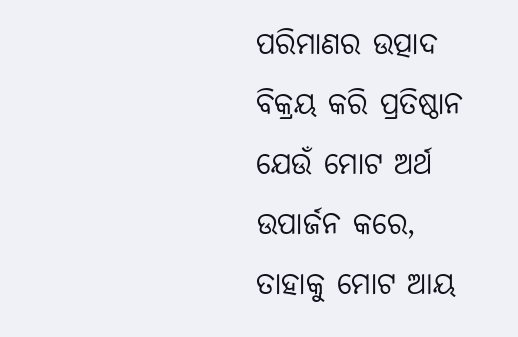ପରିମାଣର ଉତ୍ପାଦ ବିକ୍ରୟ କରି ପ୍ରତିଷ୍ଠାନ ଯେଉଁ ମୋଟ ଅର୍ଥ ଉପାର୍ଜନ କରେ, ତାହାକୁ ମୋଟ ଆୟ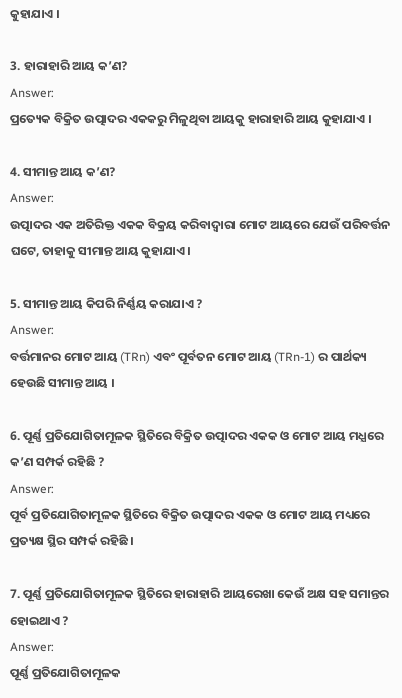କୁହାଯାଏ ।

3. ହାରାହାରି ଆୟ କ’ଣ?
Answer:
ପ୍ରତ୍ୟେକ ବିକ୍ରିତ ଉତ୍ପାଦର ଏକକରୁ ମିଳୁଥିବା ଆୟକୁ ହାରାହାରି ଆୟ କୁହାଯାଏ ।

4. ସୀମାନ୍ତ ଆୟ କ’ଣ?
Answer:
ଉତ୍ପାଦର ଏକ ଅତିରିକ୍ତ ଏକକ ବିକ୍ରୟ କରିବାଦ୍ୱାରା ମୋଟ ଆୟରେ ଯେଉଁ ପରିବର୍ତ୍ତନ ଘଟେ, ତାହାକୁ ସୀମାନ୍ତ ଆୟ କୁହାଯାଏ ।

5. ସୀମାନ୍ତ ଆୟ କିପରି ନିର୍ଣ୍ଣୟ କରାଯାଏ ?
Answer:
ବର୍ତ୍ତମାନର ମୋଟ ଆୟ (TRn) ଏବଂ ପୂର୍ବତନ ମୋଟ ଆୟ (TRn-1) ର ପାର୍ଥକ୍ୟ ହେଉଛି ସୀମାନ୍ତ ଆୟ ।

6. ପୂର୍ଣ୍ଣ ପ୍ରତିଯୋଗିତାମୂଳକ ସ୍ଥିତିରେ ବିକ୍ରିତ ଉତ୍ପାଦର ଏକକ ଓ ମୋଟ ଆୟ ମଧ୍ଯରେ କ’ଣ ସମ୍ପର୍କ ରହିଛି ?
Answer:
ପୂର୍ବ ପ୍ରତିଯୋଗିତାମୂଳକ ସ୍ଥିତିରେ ବିକ୍ରିତ ଉତ୍ପାଦର ଏକକ ଓ ମୋଟ ଆୟ ମଧ୍ୟରେ ପ୍ରତ୍ୟକ୍ଷ ସ୍ଥିର ସମ୍ପର୍କ ରହିଛି ।

7. ପୂର୍ଣ୍ଣ ପ୍ରତିଯୋଗିତାମୂଳକ ସ୍ଥିତିରେ ହାରାହାରି ଆୟରେଖା କେଉଁ ଅକ୍ଷ ସହ ସମାନ୍ତର ହୋଇଥାଏ ?
Answer:
ପୂର୍ଣ୍ଣ ପ୍ରତିଯୋଗିତାମୂଳକ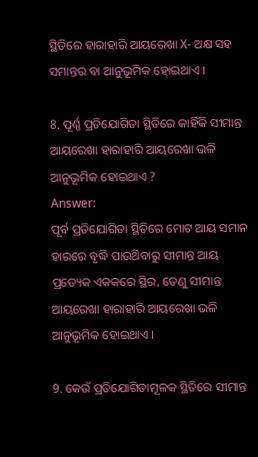ସ୍ଥିତିରେ ହାରାହାରି ଆୟରେଖା X- ଅକ୍ଷ ସହ ସମାନ୍ତର ବା ଆନୁଭୂମିକ ହୋଇଥାଏ ।

8. ପୂର୍ଣ୍ଣ ପ୍ରତିଯୋଗିତା ସ୍ଥିତିରେ କାହିଁକି ସୀମାନ୍ତ ଆୟରେଖା ହାରାହାରି ଆୟରେଖା ଭଳି ଆନୁଭୂମିକ ହୋଇଥାଏ ?
Answer:
ପୂର୍ବ ପ୍ରତିଯୋଗିତା ସ୍ଥିତିରେ ମୋଟ ଆୟ ସମାନ ହାରରେ ବୃଦ୍ଧି ପାଉଥ‌ିବାରୁ ସୀମାନ୍ତ ଆୟ ପ୍ରତ୍ୟେକ ଏକକରେ ସ୍ଥିର, ତେଣୁ ସୀମାନ୍ତ ଆୟରେଖା ହାରାହାରି ଆୟରେଖା ଭଳି ଆନୁଭୂମିକ ହୋଇଥାଏ ।

9. କେଉଁ ପ୍ରତିଯୋଗିତାମୂଳକ ସ୍ଥିତିରେ ସୀମାନ୍ତ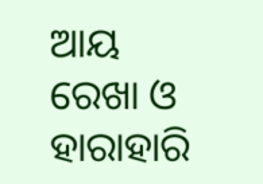ଆୟ ରେଖା ଓ ହାରାହାରି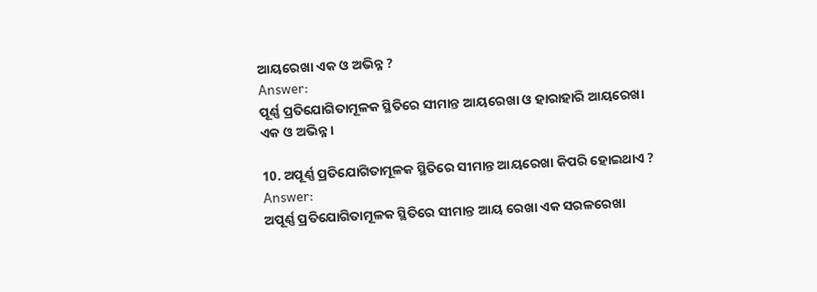ଆୟରେଖା ଏକ ଓ ଅଭିନ୍ନ ?
Answer:
ପୂର୍ଣ୍ଣ ପ୍ରତିଯୋଗିତାମୂଳକ ସ୍ଥିତିରେ ସୀମାନ୍ତ ଆୟରେଖା ଓ ହାରାହାରି ଆୟରେଖା ଏକ ଓ ଅଭିନ୍ନ ।

10. ଅପୂର୍ଣ୍ଣ ପ୍ରତିଯୋଗିତାମୂଳକ ସ୍ଥିତିରେ ସୀମାନ୍ତ ଆୟରେଖା କିପରି ହୋଇଥାଏ ?
Answer:
ଅପୂର୍ଣ୍ଣ ପ୍ରତିଯୋଗିତାମୂଳକ ସ୍ଥିତିରେ ସୀମାନ୍ତ ଆୟ ରେଖା ଏକ ସରଳରେଖା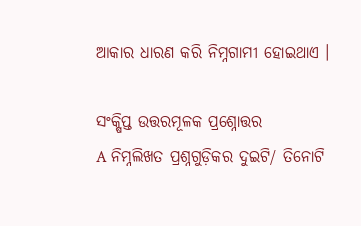ଆକାର ଧାରଣ କରି ନିମ୍ନଗାମୀ ହୋଇଥାଏ ।

ସଂକ୍ଷିପ୍ତ ଉତ୍ତରମୂଳକ ପ୍ରଶ୍ନୋତ୍ତର
A ନିମ୍ନଲିଖତ ପ୍ରଶ୍ନଗୁଡ଼ିକର ଦୁଇଟି/ ତିନୋଟି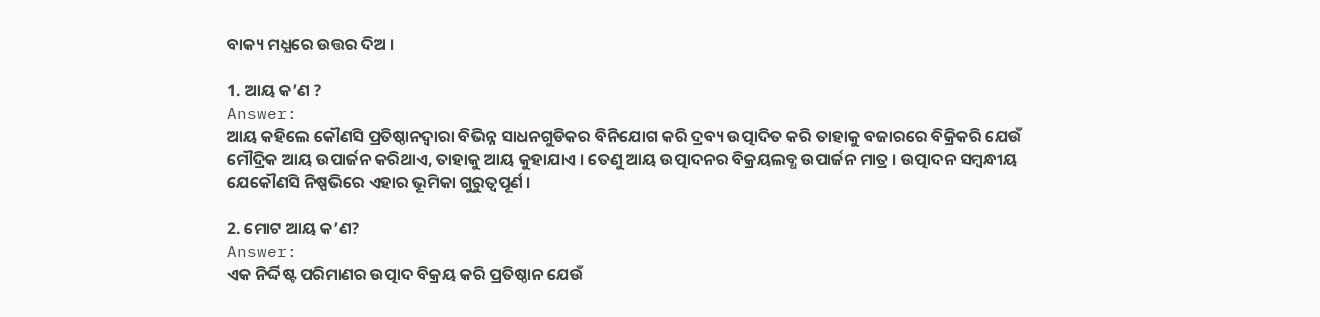ବାକ୍ୟ ମଧ୍ଯରେ ଉତ୍ତର ଦିଅ ।

1. ଆୟ କ’ଣ ?
Answer:
ଆୟ କହିଲେ କୌଣସି ପ୍ରତିଷ୍ଠାନଦ୍ୱାରା ବିଭିନ୍ନ ସାଧନଗୁଡିକର ବିନିଯୋଗ କରି ଦ୍ରବ୍ୟ ଉତ୍ପାଦିତ କରି ତାହାକୁ ବଜାରରେ ବିକ୍ରିକରି ଯେଉଁ ମୌଦ୍ରିକ ଆୟ ଉପାର୍ଜନ କରିଥାଏ, ତାହାକୁ ଆୟ କୁହାଯାଏ । ତେଣୁ ଆୟ ଉତ୍ପାଦନର ବିକ୍ରୟଲବ୍ଧ ଉପାର୍ଜନ ମାତ୍ର । ଉତ୍ପାଦନ ସମ୍ବନ୍ଧୀୟ ଯେକୌଣସି ନିଷ୍ପଭିରେ ଏହାର ଭୂମିକା ଗୁରୁତ୍ଵପୂର୍ଣ ।

2. ମୋଟ ଆୟ କ’ଣ?
Answer:
ଏକ ନିର୍ଦ୍ଦିଷ୍ଟ ପରିମାଣର ଉତ୍ପାଦ ବିକ୍ରୟ କରି ପ୍ରତିଷ୍ଠାନ ଯେଉଁ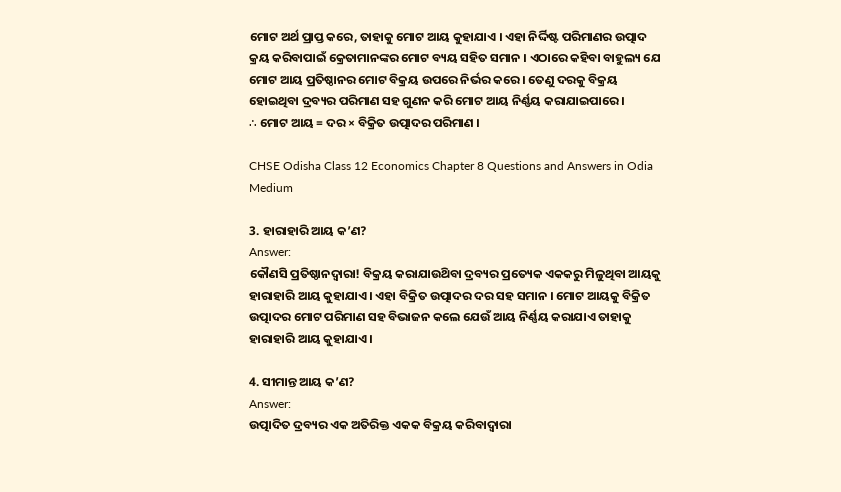ମୋଟ ଅର୍ଥ ପ୍ରାପ୍ତ କରେ, ତାହାକୁ ମୋଟ ଆୟ କୁହାଯାଏ । ଏହା ନିର୍ଦ୍ଦିଷ୍ଟ ପରିମାଣର ଉତ୍ପାଦ କ୍ରୟ କରିବାପାଇଁ କ୍ରେତାମାନଙ୍କର ମୋଟ ବ୍ୟୟ ସହିତ ସମାନ । ଏଠାରେ କହିବା ବାହୁଲ୍ୟ ଯେ ମୋଟ ଆୟ ପ୍ରତିଷ୍ଠାନର ମୋଟ ବିକ୍ରୟ ଉପରେ ନିର୍ଭର କରେ । ତେଣୁ ଦରକୁ ବିକ୍ରୟ ହୋଇଥିବା ଦ୍ରବ୍ୟର ପରିମାଣ ସହ ଗୁଣନ କରି ମୋଟ ଆୟ ନିର୍ଣ୍ଣୟ କରାଯାଇପାରେ ।
∴ ମୋଟ ଆୟ = ଦର × ବିକ୍ରିତ ଉତ୍ପାଦର ପରିମାଣ ।

CHSE Odisha Class 12 Economics Chapter 8 Questions and Answers in Odia Medium

3. ହାରାହାରି ଆୟ କ’ଣ?
Answer:
କୌଣସି ପ୍ରତିଷ୍ଠାନଦ୍ୱାରା! ବିକ୍ରୟ କରାଯାଉଥ‌ିବା ଦ୍ରବ୍ୟର ପ୍ରତ୍ୟେକ ଏକକରୁ ମିଳୁଥିବା ଆୟକୁ ହାରାହାରି ଆୟ କୁହାଯାଏ । ଏହା ବିକ୍ରିତ ଉତ୍ପାଦର ଦର ସହ ସମାନ । ମୋଟ ଆୟକୁ ବିକ୍ରିତ ଉତ୍ପାଦର ମୋଟ ପରିମାଣ ସହ ବିଭାଜନ କଲେ ଯେଉଁ ଆୟ ନିର୍ଣ୍ଣୟ କରାଯାଏ ତାହାକୁ ହାରାହାରି ଆୟ କୁହାଯାଏ ।

4. ସୀମାନ୍ତ ଆୟ କ’ଣ?
Answer:
ଉତ୍ପାଦିତ ଦ୍ରବ୍ୟର ଏକ ଅତିରିକ୍ତ ଏକକ ବିକ୍ରୟ କରିବାଦ୍ଵାରା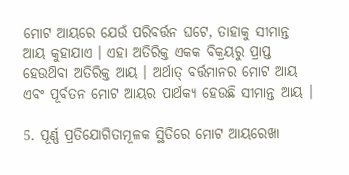ମୋଟ ଆୟରେ ଯେଉଁ ପରିବର୍ତ୍ତନ ଘଟେ, ତାହାକୁ ସୀମାନ୍ତ ଆୟ କୁହାଯାଏ । ଏହା ଅତିରିକ୍ତ ଏକକ ବିକ୍ରୟରୁ ପ୍ରାପ୍ତ ହେଉଥ‌ିବା ଅତିରିକ୍ତ ଆୟ । ଅର୍ଥାତ୍ ବର୍ତ୍ତମାନର ମୋଟ ଆୟ ଏବଂ ପୂର୍ବତନ ମୋଟ ଆୟର ପାର୍ଥକ୍ୟ ହେଉଛି ସୀମାନ୍ତ ଆୟ ।

5. ପୂର୍ଣ୍ଣ ପ୍ରତିଯୋଗିତାମୂଳକ ସ୍ଥିତିରେ ମୋଟ ଆୟରେଖା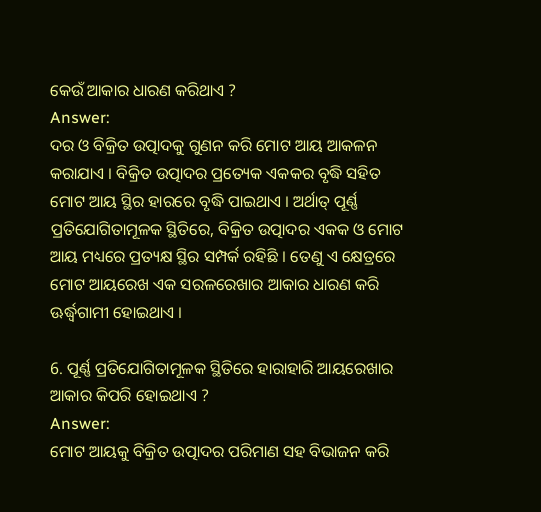କେଉଁ ଆକାର ଧାରଣ କରିଥାଏ ?
Answer:
ଦର ଓ ବିକ୍ରିତ ଉତ୍ପାଦକୁ ଗୁଣନ କରି ମୋଟ ଆୟ ଆକଳନ କରାଯାଏ । ବିକ୍ରିତ ଉତ୍ପାଦର ପ୍ରତ୍ୟେକ ଏକକର ବୃଦ୍ଧି ସହିତ ମୋଟ ଆୟ ସ୍ଥିର ହାରରେ ବୃଦ୍ଧି ପାଇଥାଏ । ଅର୍ଥାତ୍ ପୂର୍ଣ୍ଣ ପ୍ରତିଯୋଗିତାମୂଳକ ସ୍ଥିତିରେ, ବିକ୍ରିତ ଉତ୍ପାଦର ଏକକ ଓ ମୋଟ ଆୟ ମଧ୍ୟରେ ପ୍ରତ୍ୟକ୍ଷ ସ୍ଥିର ସମ୍ପର୍କ ରହିଛି । ତେଣୁ ଏ କ୍ଷେତ୍ରରେ ମୋଟ ଆୟରେଖ ଏକ ସରଳରେଖାର ଆକାର ଧାରଣ କରି ଊର୍ଦ୍ଧ୍ୱଗାମୀ ହୋଇଥାଏ ।

6. ପୂର୍ଣ୍ଣ ପ୍ରତିଯୋଗିତାମୂଳକ ସ୍ଥିତିରେ ହାରାହାରି ଆୟରେଖାର ଆକାର କିପରି ହୋଇଥାଏ ?
Answer:
ମୋଟ ଆୟକୁ ବିକ୍ରିତ ଉତ୍ପାଦର ପରିମାଣ ସହ ବିଭାଜନ କରି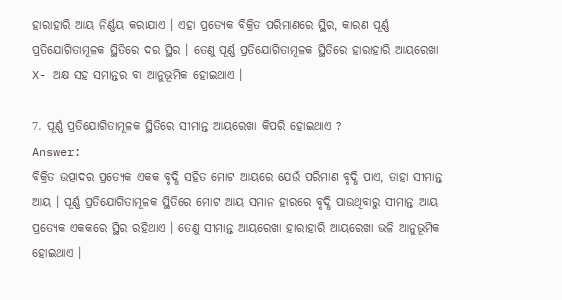ହାରାହାରି ଆୟ ନିର୍ଣ୍ଣୟ କରାଯାଏ । ଏହା ପ୍ରତ୍ୟେକ ବିକ୍ରିତ ପରିମାଣରେ ସ୍ଥିର, କାରଣ ପୂର୍ଣ୍ଣ ପ୍ରତିଯୋଗିତାମୂଳକ ସ୍ଥିତିରେ ଦର ସ୍ଥିର । ତେଣୁ ପୂର୍ଣ୍ଣ ପ୍ରତିଯୋଗିତାମୂଳକ ସ୍ଥିତିରେ ହାରାହାରି ଆୟରେଖା X- ଅକ୍ଷ ସହ ସମାନ୍ତର ବା ଆନୁଭୂମିକ ହୋଇଥାଏ ।

7. ପୂର୍ଣ୍ଣ ପ୍ରତିଯୋଗିତାମୂଳକ ସ୍ଥିତିରେ ସୀମାନ୍ତ ଆୟରେଖା କିପରି ହୋଇଥାଏ ?
Answer:
ବିକ୍ରିତ ଉତ୍ପାଦର ପ୍ରତ୍ୟେକ ଏକକ ବୃଦ୍ଧି ସହିତ ମୋଟ ଆୟରେ ଯେଉଁ ପରିମାଣ ବୃଦ୍ଧି ପାଏ, ତାହା ସୀମାନ୍ତ ଆୟ । ପୂର୍ଣ୍ଣ ପ୍ରତିଯୋଗିତାମୂଳକ ସ୍ଥିତିରେ ମୋଟ ଆୟ ସମାନ ହାରରେ ବୃଦ୍ଧି ପାଉଥିବାରୁ ସୀମାନ୍ତ ଆୟ ପ୍ରତ୍ୟେକ ଏକକରେ ସ୍ଥିର ରହିଥାଏ । ତେଣୁ ସୀମାନ୍ତ ଆୟରେଖା ହାରାହାରି ଆୟରେଖା ଭଳି ଆନୁଭୂମିକ ହୋଇଥାଏ ।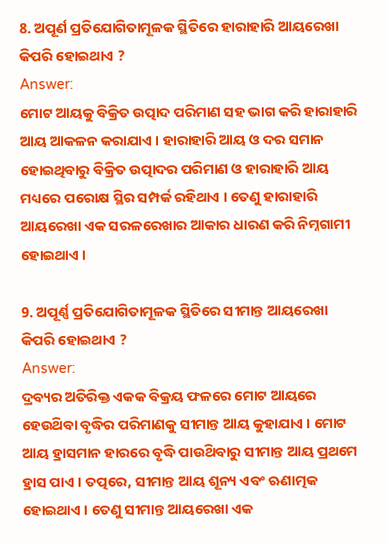8. ଅପୂର୍ଣ ପ୍ରତିଯୋଗିତାମୂଳକ ସ୍ଥିତିରେ ହାରାହାରି ଆୟରେଖା କିପରି ହୋଇଥାଏ ?
Answer:
ମୋଟ ଆୟକୁ ବିକ୍ରିତ ଉତ୍ପାଦ ପରିମାଣ ସହ ଭାଗ କରି ହାରାହାରି ଆୟ ଆକଳନ କରାଯାଏ । ହାରାହାରି ଆୟ ଓ ଦର ସମାନ ହୋଇଥିବାରୁ ବିକ୍ରିତ ଉତ୍ପାଦର ପରିମାଣ ଓ ହାରାହାରି ଆୟ ମଧ୍ୟରେ ପରୋକ୍ଷ ସ୍ଥିର ସମ୍ପର୍କ ରହିଥାଏ । ତେଣୁ ହାରାହାରି ଆୟରେଖା ଏକ ସରଳରେଖାର ଆକାର ଧାରଣ କରି ନିମ୍ନଗାମୀ ହୋଇଥାଏ ।

9. ଅପୂର୍ଣ୍ଣ ପ୍ରତିଯୋଗିତାମୂଳକ ସ୍ଥିତିରେ ସୀମାନ୍ତ ଆୟରେଖା କିପରି ହୋଇଥାଏ ?
Answer:
ଦ୍ରବ୍ୟର ଅତିରିକ୍ତ ଏକକ ବିକ୍ରୟ ଫଳରେ ମୋଟ ଆୟରେ ହେଉଥ‌ିବା ବୃଦ୍ଧିର ପରିମାଣକୁ ସୀମାନ୍ତ ଆୟ କୁହାଯାଏ । ମୋଟ ଆୟ ହ୍ରାସମାନ ହାରରେ ବୃଦ୍ଧି ପାଉଥ‌ିବାରୁ ସୀମାନ୍ତ ଆୟ ପ୍ରଥମେ ହ୍ରାସ ପାଏ । ତତ୍ପରେ, ସୀମାନ୍ତ ଆୟ ଶୂନ୍ୟ ଏବଂ ଋଣାତ୍ମକ ହୋଇଥାଏ । ତେଣୁ ସୀମାନ୍ତ ଆୟରେଖା ଏକ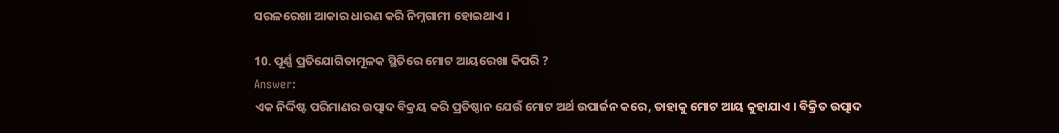ସରଳରେଖା ଆକାର ଧାରଣ କରି ନିମ୍ନଗାମୀ ହୋଇଥାଏ ।

10. ପୂର୍ଣ୍ଣ ପ୍ରତିଯୋଗିତାମୂଳକ ସ୍ଥିତିରେ ମୋଟ ଆୟରେଖା କିପରି ?
Answer:
ଏକ ନିର୍ଦ୍ଦିଷ୍ଟ ପରିମାଣର ଉତ୍ପାଦ ବିକ୍ରୟ କରି ପ୍ରତିଷ୍ଠାନ ଯେଉଁ ମୋଟ ଅର୍ଥ ଉପାର୍ଜନ କରେ, ତାହାକୁ ମୋଟ ଆୟ କୁହାଯାଏ । ବିକ୍ରିତ ଉତ୍ପାଦ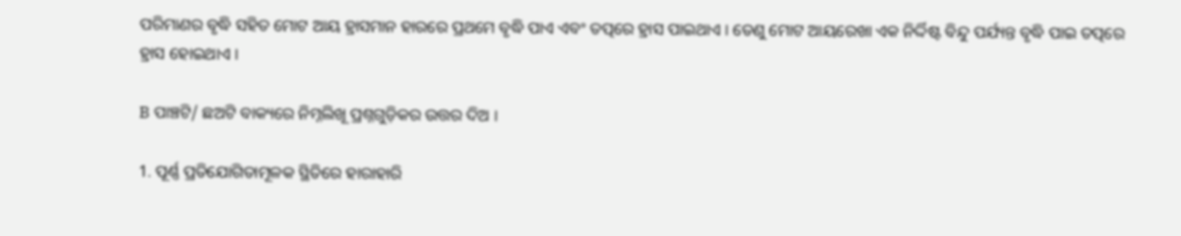ପରିମାଣର ବୃଦ୍ଧି ସହିତ ମୋଟ ଆୟ ହ୍ରାସମାନ ହାରରେ ପ୍ରଥମେ ବୃଦ୍ଧି ପାଏ ଏବଂ ତତ୍ପରେ ହ୍ରାସ ପାଇଥାଏ । ତେଣୁ ମୋଟ ଆୟରେଖା ଏକ ନିର୍ଦ୍ଦିଷ୍ଟ ବିନ୍ଦୁ ପର୍ଯ୍ୟନ୍ତ ବୃଦ୍ଧି ପାଇ ତତ୍ପରେ ହ୍ରାସ ହୋଇଥାଏ ।

B ପାଞ୍ଚଟି/ ଛଅଟି ବାକ୍ୟରେ ନିମ୍ନଲିଖୂ ପ୍ରଶ୍ନଗୁଡ଼ିକର ଉତ୍ତର ଦିଅ ।

1. ପୂର୍ଣ୍ଣ ପ୍ରତିଯୋଗିତାମୂଳକ ସ୍ଥିତିରେ ହାରାହାରି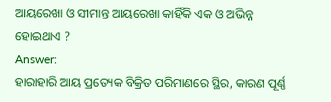ଆୟରେଖା ଓ ସୀମାନ୍ତ ଆୟରେଖା କାହିଁକି ଏକ ଓ ଅଭିନ୍ନ ହୋଇଥାଏ ?
Answer:
ହାରାହାରି ଆୟ ପ୍ରତ୍ୟେକ ବିକ୍ରିତ ପରିମାଣରେ ସ୍ଥିର, କାରଣ ପୂର୍ଣ୍ଣ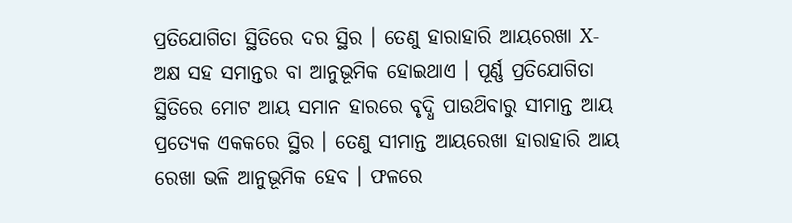ପ୍ରତିଯୋଗିତା ସ୍ଥିତିରେ ଦର ସ୍ଥିର । ତେଣୁ ହାରାହାରି ଆୟରେଖା X-ଅକ୍ଷ ସହ ସମାନ୍ତର ବା ଆନୁଭୂମିକ ହୋଇଥାଏ । ପୂର୍ଣ୍ଣ ପ୍ରତିଯୋଗିତା ସ୍ଥିତିରେ ମୋଟ ଆୟ ସମାନ ହାରରେ ବୃଦ୍ଧି ପାଉଥ‌ିବାରୁ ସୀମାନ୍ତ ଆୟ ପ୍ରତ୍ୟେକ ଏକକରେ ସ୍ଥିର । ତେଣୁ ସୀମାନ୍ତ ଆୟରେଖା ହାରାହାରି ଆୟ ରେଖା ଭଳି ଆନୁଭୂମିକ ହେବ । ଫଳରେ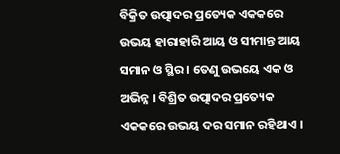ବିକ୍ରିତ ଉତ୍ପାଦର ପ୍ରତ୍ୟେକ ଏକକରେ ଉଭୟ ହାରାହାରି ଆୟ ଓ ସୀମାନ୍ତ ଆୟ ସମାନ ଓ ସ୍ଥିର । ତେଣୁ ଉଭୟେ ଏକ ଓ ଅଭିନ୍ନ । ବିଶ୍ରିତ ଉତ୍ପାଦର ପ୍ରତ୍ୟେକ ଏକକରେ ଉଭୟ ଦର ସମାନ ରହିଥାଏ ।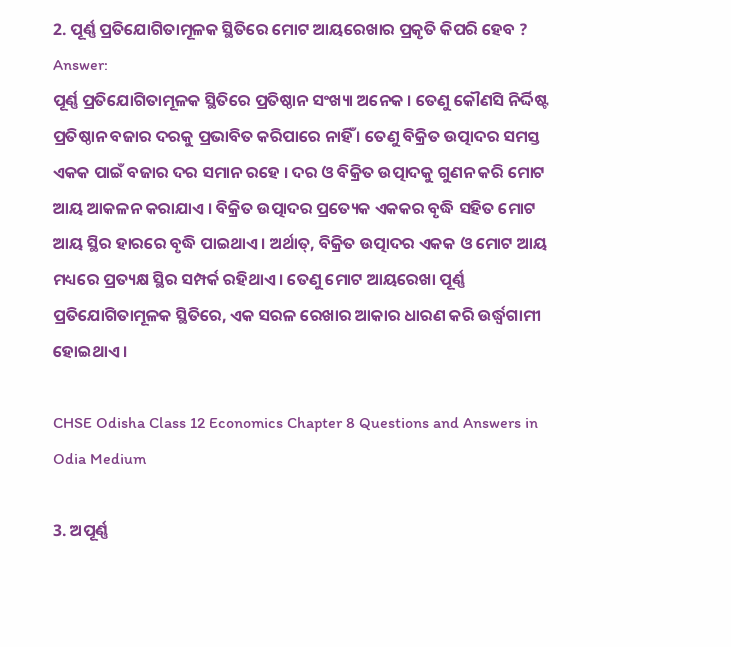2. ପୂର୍ଣ୍ଣ ପ୍ରତିଯୋଗିତାମୂଳକ ସ୍ଥିତିରେ ମୋଟ ଆୟରେଖାର ପ୍ରକୃତି କିପରି ହେବ ?
Answer:
ପୂର୍ଣ୍ଣ ପ୍ରତିଯୋଗିତାମୂଳକ ସ୍ଥିତିରେ ପ୍ରତିଷ୍ଠାନ ସଂଖ୍ୟା ଅନେକ । ତେଣୁ କୌଣସି ନିର୍ଦ୍ଦିଷ୍ଟ ପ୍ରତିଷ୍ଠାନ ବଜାର ଦରକୁ ପ୍ରଭାବିତ କରିପାରେ ନାହିଁ । ତେଣୁ ବିକ୍ରିତ ଉତ୍ପାଦର ସମସ୍ତ ଏକକ ପାଇଁ ବଜାର ଦର ସମାନ ରହେ । ଦର ଓ ବିକ୍ରିତ ଉତ୍ପାଦକୁ ଗୁଣନ କରି ମୋଟ ଆୟ ଆକଳନ କରାଯାଏ । ବିକ୍ରିତ ଉତ୍ପାଦର ପ୍ରତ୍ୟେକ ଏକକର ବୃଦ୍ଧି ସହିତ ମୋଟ ଆୟ ସ୍ଥିର ହାରରେ ବୃଦ୍ଧି ପାଇଥାଏ । ଅର୍ଥାତ୍, ବିକ୍ରିତ ଉତ୍ପାଦର ଏକକ ଓ ମୋଟ ଆୟ ମଧ୍ୟରେ ପ୍ରତ୍ୟକ୍ଷ ସ୍ଥିର ସମ୍ପର୍କ ରହିଥାଏ । ତେଣୁ ମୋଟ ଆୟରେଖା ପୂର୍ଣ୍ଣ ପ୍ରତିଯୋଗିତାମୂଳକ ସ୍ଥିତିରେ, ଏକ ସରଳ ରେଖାର ଆକାର ଧାରଣ କରି ଉର୍ଦ୍ଧ୍ୱଗାମୀ ହୋଇଥାଏ ।

CHSE Odisha Class 12 Economics Chapter 8 Questions and Answers in Odia Medium

3. ଅପୂର୍ଣ୍ଣ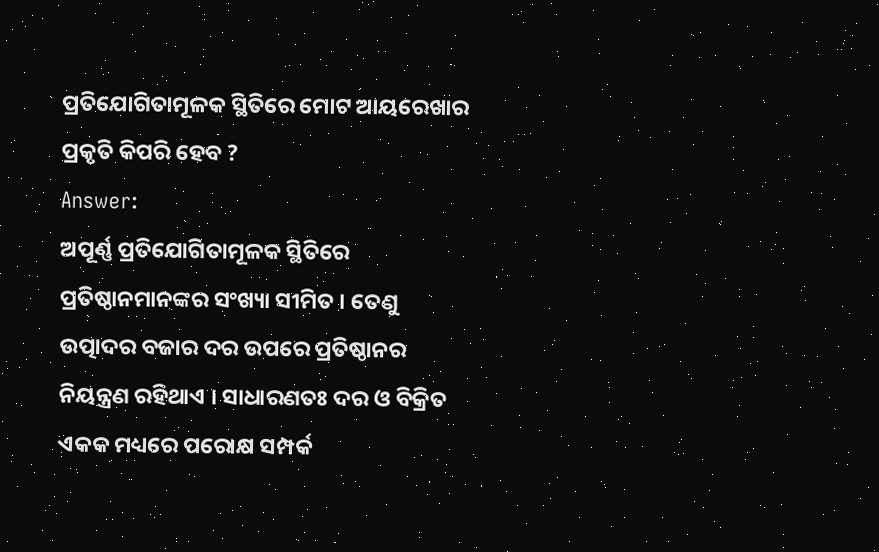ପ୍ରତିଯୋଗିତାମୂଳକ ସ୍ଥିତିରେ ମୋଟ ଆୟରେଖାର ପ୍ରକୃତି କିପରି ହେବ ?
Answer:
ଅପୂର୍ଣ୍ଣ ପ୍ରତିଯୋଗିତାମୂଳକ ସ୍ଥିତିରେ ପ୍ରତିଷ୍ଠାନମାନଙ୍କର ସଂଖ୍ୟା ସୀମିତ । ତେଣୁ ଉତ୍ପାଦର ବଜାର ଦର ଉପରେ ପ୍ରତିଷ୍ଠାନର ନିୟନ୍ତ୍ରଣ ରହିଥାଏ । ସାଧାରଣତଃ ଦର ଓ ବିକ୍ରିତ ଏକକ ମଧ୍ୟରେ ପରୋକ୍ଷ ସମ୍ପର୍କ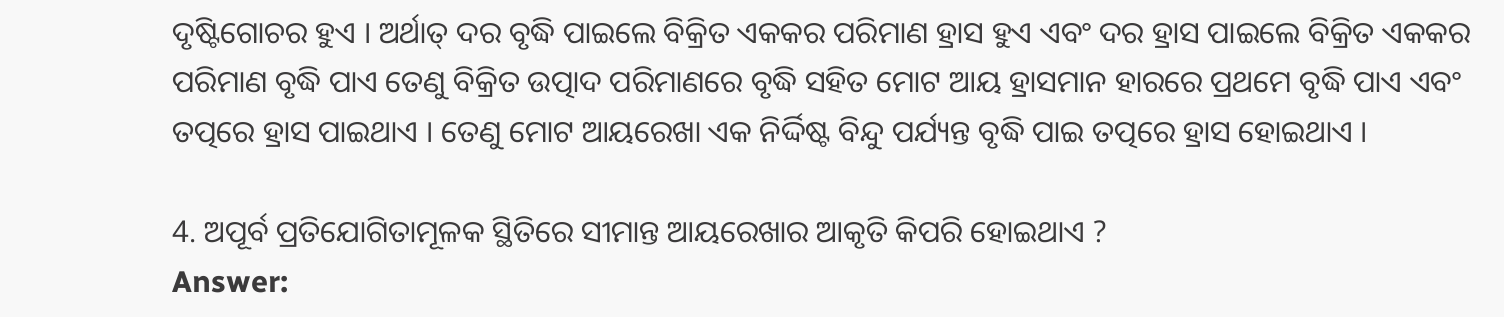ଦୃଷ୍ଟିଗୋଚର ହୁଏ । ଅର୍ଥାତ୍ ଦର ବୃଦ୍ଧି ପାଇଲେ ବିକ୍ରିତ ଏକକର ପରିମାଣ ହ୍ରାସ ହୁଏ ଏବଂ ଦର ହ୍ରାସ ପାଇଲେ ବିକ୍ରିତ ଏକକର ପରିମାଣ ବୃଦ୍ଧି ପାଏ ତେଣୁ ବିକ୍ରିତ ଉତ୍ପାଦ ପରିମାଣରେ ବୃଦ୍ଧି ସହିତ ମୋଟ ଆୟ ହ୍ରାସମାନ ହାରରେ ପ୍ରଥମେ ବୃଦ୍ଧି ପାଏ ଏବଂ ତତ୍ପରେ ହ୍ରାସ ପାଇଥାଏ । ତେଣୁ ମୋଟ ଆୟରେଖା ଏକ ନିର୍ଦ୍ଦିଷ୍ଟ ବିନ୍ଦୁ ପର୍ଯ୍ୟନ୍ତ ବୃଦ୍ଧି ପାଇ ତତ୍ପରେ ହ୍ରାସ ହୋଇଥାଏ ।

4. ଅପୂର୍ବ ପ୍ରତିଯୋଗିତାମୂଳକ ସ୍ଥିତିରେ ସୀମାନ୍ତ ଆୟରେଖାର ଆକୃତି କିପରି ହୋଇଥାଏ ?
Answer: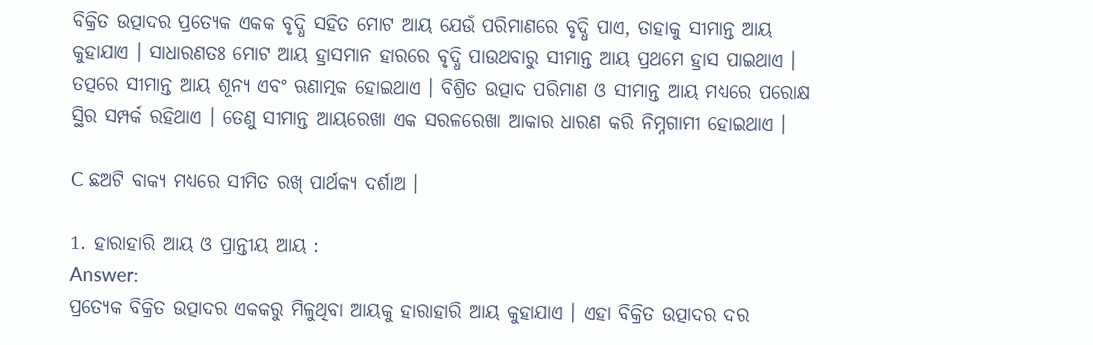ବିକ୍ରିତ ଉତ୍ପାଦର ପ୍ରତ୍ୟେକ ଏକକ ବୃଦ୍ଧି ସହିତ ମୋଟ ଆୟ ଯେଉଁ ପରିମାଣରେ ବୃଦ୍ଧି ପାଏ, ତାହାକୁ ସୀମାନ୍ତ ଆୟ କୁହାଯାଏ । ସାଧାରଣତଃ ମୋଟ ଆୟ ହ୍ରାସମାନ ହାରରେ ବୃଦ୍ଧି ପାଉଥବାରୁ ସୀମାନ୍ତ ଆୟ ପ୍ରଥମେ ହ୍ରାସ ପାଇଥାଏ । ତତ୍ପରେ ସୀମାନ୍ତ ଆୟ ଶୂନ୍ୟ ଏବଂ ଋଣାତ୍ମକ ହୋଇଥାଏ । ବିଶ୍ରିତ ଉତ୍ପାଦ ପରିମାଣ ଓ ସୀମାନ୍ତ ଆୟ ମଧ୍ୟରେ ପରୋକ୍ଷ ସ୍ଥିର ସମ୍ପର୍କ ରହିଥାଏ । ତେଣୁ ସୀମାନ୍ତ ଆୟରେଖା ଏକ ସରଳରେଖା ଆକାର ଧାରଣ କରି ନିମ୍ନଗାମୀ ହୋଇଥାଏ ।

C ଛଅଟି ବାକ୍ୟ ମଧ୍ୟରେ ସୀମିତ ରଖ୍ ପାର୍ଥକ୍ୟ ଦର୍ଶାଅ ।

1. ହାରାହାରି ଆୟ ଓ ପ୍ରାନ୍ତୀୟ ଆୟ :
Answer:
ପ୍ରତ୍ୟେକ ବିକ୍ରିତ ଉତ୍ପାଦର ଏକକରୁ ମିଳୁଥିବା ଆୟକୁ ହାରାହାରି ଆୟ କୁହାଯାଏ । ଏହା ବିକ୍ରିତ ଉତ୍ପାଦର ଦର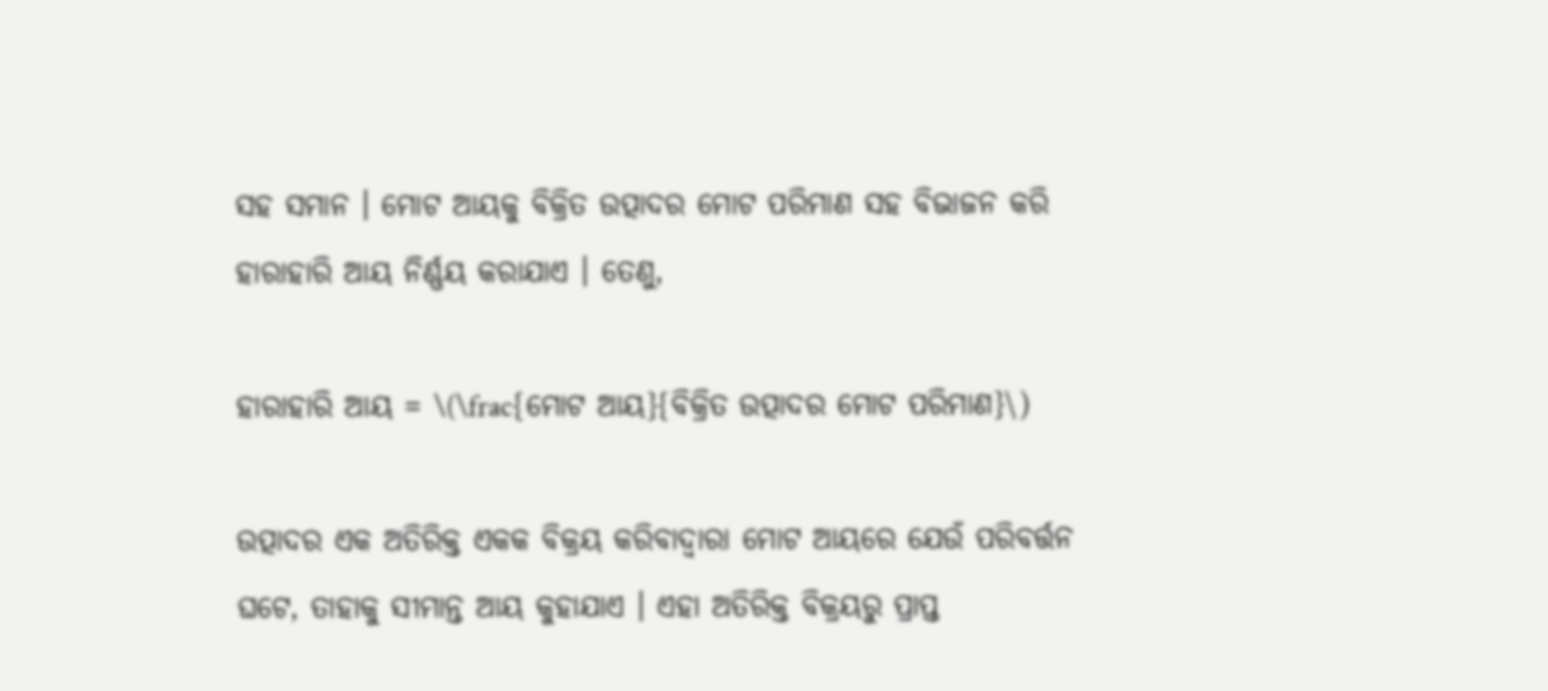ସହ ସମାନ । ମୋଟ ଆୟକୁ ବିକ୍ରିତ ଉତ୍ପାଦର ମୋଟ ପରିମାଣ ସହ ବିଭାଜନ କରି ହାରାହାରି ଆୟ ନିର୍ଣ୍ଣୟ କରାଯାଏ । ତେଣୁ,

ହାରାହାରି ଆୟ = \(\frac{ମୋଟ ଆୟ}{ବିକ୍ରିତ ଉତ୍ପାଦର ମୋଟ ପରିମାଣ}\)

ଉତ୍ପାଦର ଏକ ଅତିରିକ୍ତ ଏକକ ବିକ୍ରୟ କରିବାଦ୍ୱାରା ମୋଟ ଆୟରେ ଯେଉଁ ପରିବର୍ତ୍ତନ ଘଟେ, ତାହାକୁ ସୀମାନ୍ତ ଆୟ କୁହାଯାଏ । ଏହା ଅତିରିକ୍ତ ବିକ୍ରୟରୁ ପ୍ରାପ୍ତ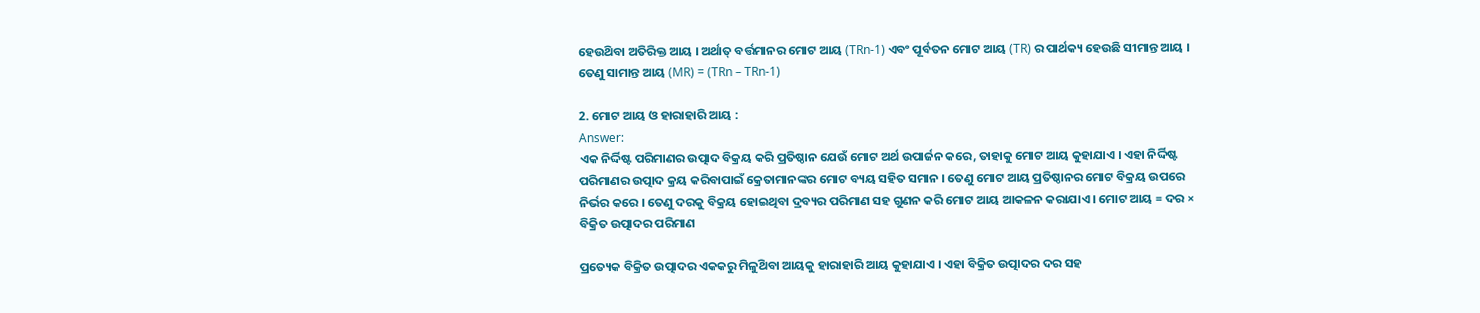ହେଉଥ‌ିବା ଅତିରିକ୍ତ ଆୟ । ଅର୍ଥାତ୍ ବର୍ତ୍ତମାନର ମୋଟ ଆୟ (TRn-1) ଏବଂ ପୂର୍ବତନ ମୋଟ ଆୟ (TR) ର ପାର୍ଥକ୍ୟ ହେଉଛି ସୀମାନ୍ତ ଆୟ । ତେଣୁ ସାମାନ୍ତ ଆୟ (MR) = (TRn – TRn-1)

2. ମୋଟ ଆୟ ଓ ହାରାହାରି ଆୟ :
Answer:
ଏକ ନିର୍ଦ୍ଦିଷ୍ଟ ପରିମାଣର ଉତ୍ପାଦ ବିକ୍ରୟ କରି ପ୍ରତିଷ୍ଠାନ ଯେଉଁ ମୋଟ ଅର୍ଥ ଉପାର୍ଜନ କରେ, ତାହାକୁ ମୋଟ ଆୟ କୁହାଯାଏ । ଏହା ନିର୍ଦ୍ଦିଷ୍ଟ ପରିମାଣର ଉତ୍ପାଦ କ୍ରୟ କରିବାପାଇଁ କ୍ରେତାମାନଙ୍କର ମୋଟ ବ୍ୟୟ ସହିତ ସମାନ । ତେଣୁ ମୋଟ ଆୟ ପ୍ରତିଷ୍ଠାନର ମୋଟ ବିକ୍ରୟ ଉପରେ ନିର୍ଭର କରେ । ତେଣୁ ଦରକୁ ବିକ୍ରୟ ହୋଇଥିବା ଦ୍ରବ୍ୟର ପରିମାଣ ସହ ଗୁଣନ କରି ମୋଟ ଆୟ ଆକଳନ କରାଯାଏ । ମୋଟ ଆୟ = ଦର × ବିକ୍ରିତ ଉତ୍ପାଦର ପରିମାଣ

ପ୍ରତ୍ୟେକ ବିକ୍ରିତ ଉତ୍ପାଦର ଏକକରୁ ମିଳୁଥ‌ିବା ଆୟକୁ ହାରାହାରି ଆୟ କୁହାଯାଏ । ଏହା ବିକ୍ରିତ ଉତ୍ପାଦର ଦର ସହ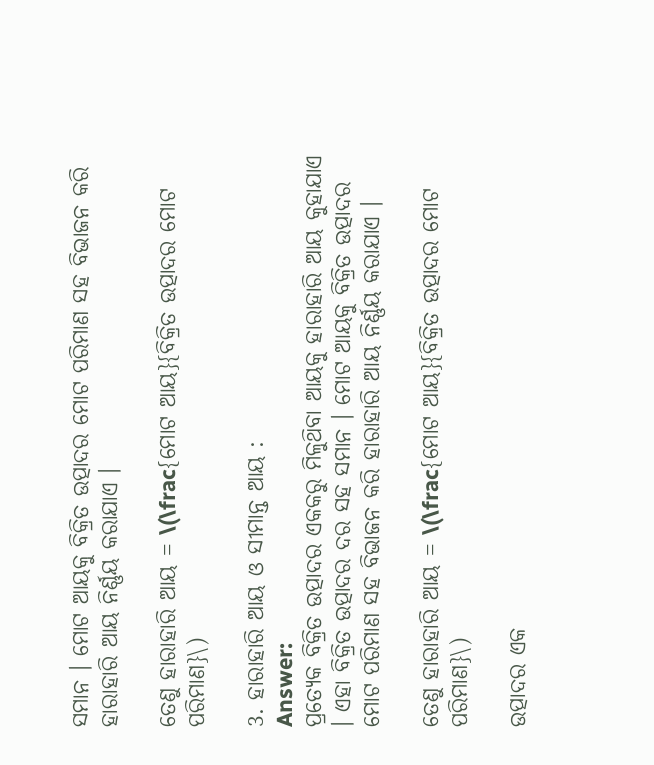ସମାନ । ମୋଟ ଆୟକୁ ବିକ୍ରିତ ଉତ୍ପାଦର ମୋଟ ପରିମାଣ ସହ ବିଭାଜନ କରି ହାରାହାରି ଆୟ ନିର୍ଣ୍ଣୟ କରାଯାଏ ।

ତେଣୁ ହାରାହାରି ଆୟ = \(\frac{ମୋଟ ଆୟ}{ବିକ୍ରିତ ଉତ୍ପାଦର ମୋଟ ପରିମାଣ}\)

3. ହାରାହାରି ଆୟ ଓ ସୀମାନ୍ତ ଆୟ :
Answer:
ପ୍ରତ୍ୟେକ ବିକ୍ରିତ ଉତ୍ପାଦର ଏକକରୁ ମିଳୁଥ‌ିବା ଆୟକୁ ହାରାହାରି ଆୟ କୁହାଯାଏ । ଏହା ବିକ୍ରିତ ଉତ୍ପାଦର ଦର ସହ ସମାନ । ମୋଟ ଆୟକୁ ବିକ୍ରିତ ଉତ୍ପାଦର ମୋଟ ପରିମାଣ ସହ ବିଭାଜନ କରି ହାରାହାରି ଆୟ ନିର୍ଣ୍ଣୟ କରାଯାଏ ।

ତେଣୁ ହାରାହାରି ଆୟ = \(\frac{ମୋଟ ଆୟ}{ବିକ୍ରିତ ଉତ୍ପାଦର ମୋଟ ପରିମାଣ}\)

ଉତ୍ପାଦର ଏକ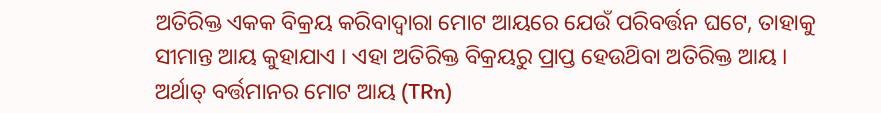ଅତିରିକ୍ତ ଏକକ ବିକ୍ରୟ କରିବାଦ୍ୱାରା ମୋଟ ଆୟରେ ଯେଉଁ ପରିବର୍ତ୍ତନ ଘଟେ, ତାହାକୁ ସୀମାନ୍ତ ଆୟ କୁହାଯାଏ । ଏହା ଅତିରିକ୍ତ ବିକ୍ରୟରୁ ପ୍ରାପ୍ତ ହେଉଥ‌ିବା ଅତିରିକ୍ତ ଆୟ । ଅର୍ଥାତ୍‌ ବର୍ତ୍ତମାନର ମୋଟ ଆୟ (TRn)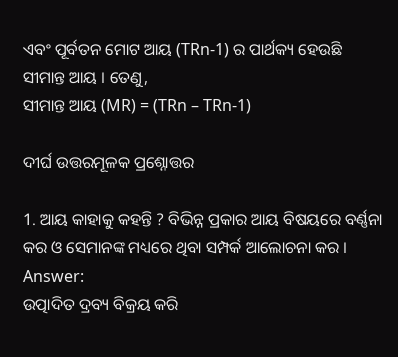ଏବଂ ପୂର୍ବତନ ମୋଟ ଆୟ (TRn-1) ର ପାର୍ଥକ୍ୟ ହେଉଛି ସୀମାନ୍ତ ଆୟ । ତେଣୁ,
ସୀମାନ୍ତ ଆୟ (MR) = (TRn – TRn-1)

ଦୀର୍ଘ ଉତ୍ତରମୂଳକ ପ୍ରଶ୍ନୋତ୍ତର

1. ଆୟ କାହାକୁ କହନ୍ତି ? ବିଭିନ୍ନ ପ୍ରକାର ଆୟ ବିଷୟରେ ବର୍ଣ୍ଣନା କର ଓ ସେମାନଙ୍କ ମଧ୍ୟରେ ଥିବା ସମ୍ପର୍କ ଆଲୋଚନା କର ।
Answer:
ଉତ୍ପାଦିତ ଦ୍ରବ୍ୟ ବିକ୍ରୟ କରି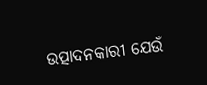ଉତ୍ପାଦନକାରୀ ଯେଉଁ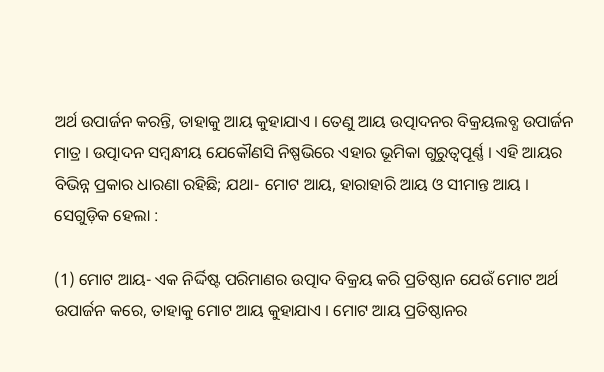ଅର୍ଥ ଉପାର୍ଜନ କରନ୍ତି, ତାହାକୁ ଆୟ କୁହାଯାଏ । ତେଣୁ ଆୟ ଉତ୍ପାଦନର ବିକ୍ରୟଲବ୍ଧ ଉପାର୍ଜନ ମାତ୍ର । ଉତ୍ପାଦନ ସମ୍ବନ୍ଧୀୟ ଯେକୌଣସି ନିଷ୍ପଭିରେ ଏହାର ଭୂମିକା ଗୁରୁତ୍ଵପୂର୍ଣ୍ଣ । ଏହି ଆୟର ବିଭିନ୍ନ ପ୍ରକାର ଧାରଣା ରହିଛି; ଯଥା- ମୋଟ ଆୟ, ହାରାହାରି ଆୟ ଓ ସୀମାନ୍ତ ଆୟ । ସେଗୁଡ଼ିକ ହେଲା :

(1) ମୋଟ ଆୟ- ଏକ ନିର୍ଦ୍ଦିଷ୍ଟ ପରିମାଣର ଉତ୍ପାଦ ବିକ୍ରୟ କରି ପ୍ରତିଷ୍ଠାନ ଯେଉଁ ମୋଟ ଅର୍ଥ ଉପାର୍ଜନ କରେ, ତାହାକୁ ମୋଟ ଆୟ କୁହାଯାଏ । ମୋଟ ଆୟ ପ୍ରତିଷ୍ଠାନର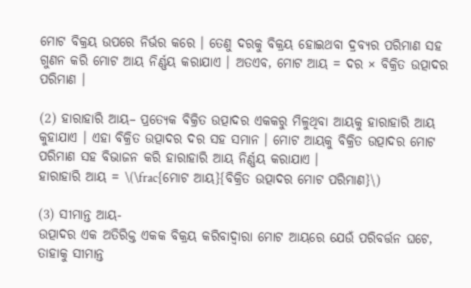ମୋଟ ବିକ୍ରୟ ଉପରେ ନିର୍ଭର କରେ । ତେଣୁ ଦରକୁ ବିକ୍ରୟ ହୋଇଥବା ଦ୍ରବ୍ୟର ପରିମାଣ ସହ ଗୁଣନ କରି ମୋଟ ଆୟ ନିର୍ଣ୍ଣୟ କରାଯାଏ । ଅତଏବ, ମୋଟ ଆୟ = ଦର × ବିକ୍ରିତ ଉତ୍ପାଦର ପରିମାଣ ।

(2) ହାରାହାରି ଆୟ– ପ୍ରତ୍ୟେକ ବିକ୍ରିତ ଉତ୍ପାଦର ଏକକରୁ ମିଳୁଥିବା ଆୟକୁ ହାରାହାରି ଆୟ କୁହାଯାଏ । ଏହା ବିକ୍ରିତ ଉତ୍ପାଦର ଦର ସହ ସମାନ । ମୋଟ ଆୟକୁ ବିକ୍ରିତ ଉତ୍ପାଦର ମୋଟ ପରିମାଣ ସହ ବିଭାଜନ କରି ହାରାହାରି ଆୟ ନିର୍ଣ୍ଣୟ କରାଯାଏ ।
ହାରାହାରି ଆୟ = \(\frac{ମୋଟ ଆୟ}{ବିକ୍ରିତ ଉତ୍ପାଦର ମୋଟ ପରିମାଣ}\)

(3) ସୀମାନ୍ତ ଆୟ-
ଉତ୍ପାଦର ଏକ ଅତିରିକ୍ତ ଏକକ ବିକ୍ରୟ କରିବାଦ୍ୱାରା ମୋଟ ଆୟରେ ଯେଉଁ ପରିବର୍ତ୍ତନ ଘଟେ, ତାହାକୁ ସୀମାନ୍ତ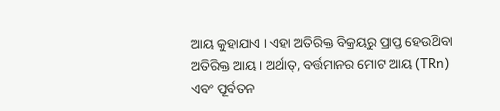ଆୟ କୁହାଯାଏ । ଏହା ଅତିରିକ୍ତ ବିକ୍ରୟରୁ ପ୍ରାପ୍ତ ହେଉଥ‌ିବା ଅତିରିକ୍ତ ଆୟ । ଅର୍ଥାତ୍‌, ବର୍ତ୍ତମାନର ମୋଟ ଆୟ (TRn) ଏବଂ ପୂର୍ବତନ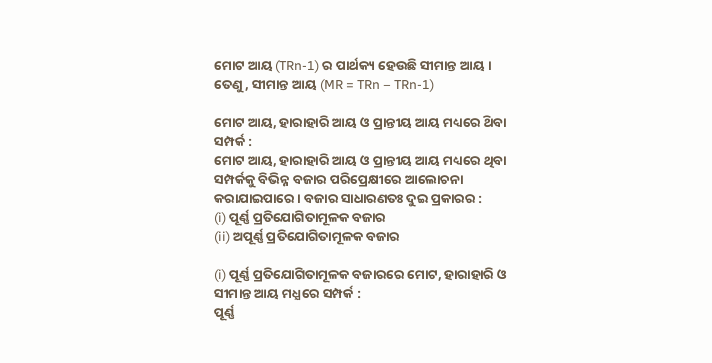ମୋଟ ଆୟ (TRn-1) ର ପାର୍ଥକ୍ୟ ହେଉଛି ସୀମାନ୍ତ ଆୟ । ତେଣୁ, ସୀମାନ୍ତ ଆୟ (MR = TRn – TRn-1)

ମୋଟ ଆୟ, ହାରାହାରି ଆୟ ଓ ପ୍ରାନ୍ତୀୟ ଆୟ ମଧ୍ୟରେ ଥ‌ିବା ସମ୍ପର୍କ :
ମୋଟ ଆୟ, ହାରାହାରି ଆୟ ଓ ପ୍ରାନ୍ତୀୟ ଆୟ ମଧ୍ୟରେ ଥିବା ସମ୍ପର୍କକୁ ବିଭିନ୍ନ ବଜାର ପରିପ୍ରେକ୍ଷୀରେ ଆଲୋଚନା କରାଯାଇପାରେ । ବଜାର ସାଧାରଣତଃ ଦୁଇ ପ୍ରକାରର :
(i) ପୂର୍ଣ୍ଣ ପ୍ରତିଯୋଗିତାମୂଳକ ବଜାର
(ii) ଅପୂର୍ଣ୍ଣ ପ୍ରତିଯୋଗିତାମୂଳକ ବଜାର

(i) ପୂର୍ଣ୍ଣ ପ୍ରତିଯୋଗିତାମୂଳକ ବଜାରରେ ମୋଟ, ହାରାହାରି ଓ ସୀମାନ୍ତ ଆୟ ମଧ୍ଯରେ ସମ୍ପର୍କ :
ପୂର୍ଣ୍ଣ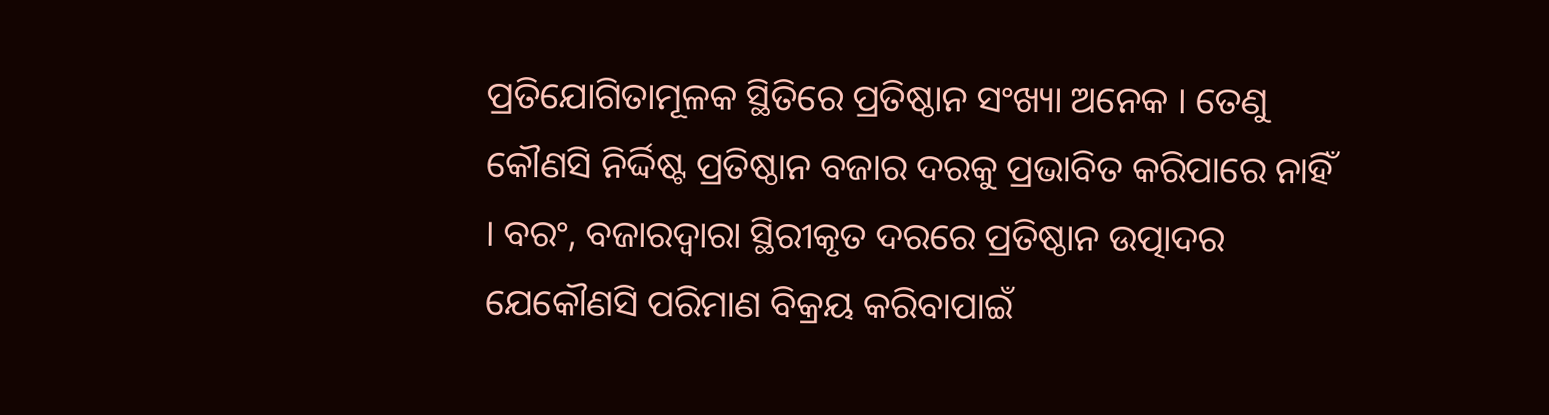ପ୍ରତିଯୋଗିତାମୂଳକ ସ୍ଥିତିରେ ପ୍ରତିଷ୍ଠାନ ସଂଖ୍ୟା ଅନେକ । ତେଣୁ କୌଣସି ନିର୍ଦ୍ଦିଷ୍ଟ ପ୍ରତିଷ୍ଠାନ ବଜାର ଦରକୁ ପ୍ରଭାବିତ କରିପାରେ ନାହିଁ । ବରଂ, ବଜାରଦ୍ଵାରା ସ୍ଥିରୀକୃତ ଦରରେ ପ୍ରତିଷ୍ଠାନ ଉତ୍ପାଦର ଯେକୌଣସି ପରିମାଣ ବିକ୍ରୟ କରିବାପାଇଁ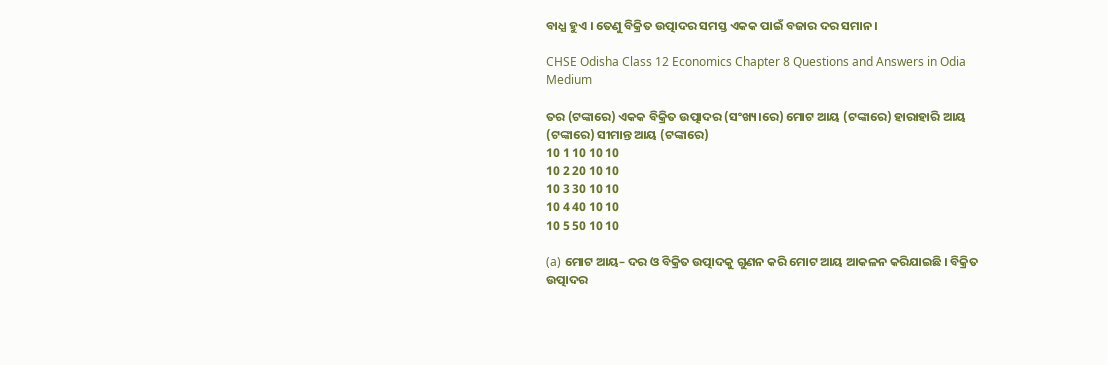ବାଧ୍ଯ ହୁଏ । ତେଣୁ ବିକ୍ରିତ ଉତ୍ପାଦର ସମସ୍ତ ଏକକ ପାଇଁ ବଜାର ଦର ସମାନ ।

CHSE Odisha Class 12 Economics Chapter 8 Questions and Answers in Odia Medium

ତର (ଟଙ୍କାରେ) ଏକକ ବିକ୍ରିତ ଉତ୍ପାଦର (ସଂଖ୍ୟ।ରେ) ମୋଟ ଆୟ (ଟଙ୍କାରେ) ହାରାହାରି ଆୟ (ଟଙ୍କାରେ) ସୀମାନ୍ତ ଆୟ (ଟଙ୍କାରେ)
10 1 10 10 10
10 2 20 10 10
10 3 30 10 10
10 4 40 10 10
10 5 50 10 10

(a) ମୋଟ ଆୟ– ଦର ଓ ବିକ୍ରିତ ଉତ୍ପାଦକୁ ଗୁଣନ କରି ମୋଟ ଆୟ ଆକଳନ କରିଯାଇଛି । ବିକ୍ରିତ ଉତ୍ପାଦର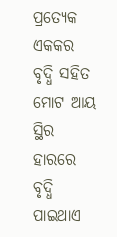ପ୍ରତ୍ୟେକ ଏକକର ବୃଦ୍ଧି ସହିତ ମୋଟ ଆୟ ସ୍ଥିର ହାରରେ ବୃଦ୍ଧି ପାଇଥାଏ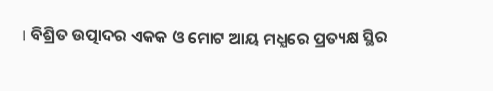। ବିଶ୍ରିତ ଉତ୍ପାଦର ଏକକ ଓ ମୋଟ ଆୟ ମଧ୍ଯରେ ପ୍ରତ୍ୟକ୍ଷ ସ୍ଥିର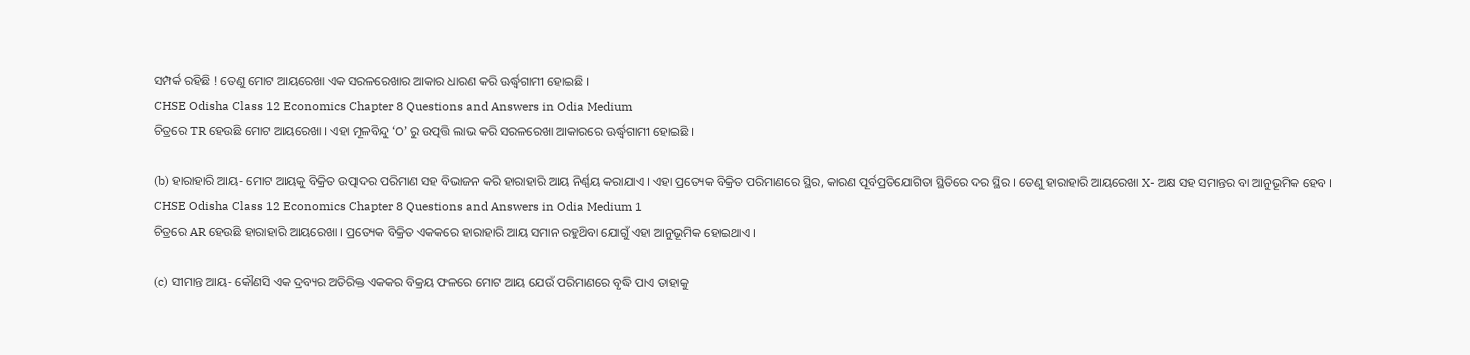ସମ୍ପର୍କ ରହିଛି ! ତେଣୁ ମୋଟ ଆୟରେଖା ଏକ ସରଳରେଖାର ଆକାର ଧାରଣ କରି ଊର୍ଦ୍ଧ୍ୱଗାମୀ ହୋଇଛି ।
CHSE Odisha Class 12 Economics Chapter 8 Questions and Answers in Odia Medium
ଚିତ୍ରରେ TR ହେଉଛି ମୋଟ ଆୟରେଖା । ଏହା ମୂଳବିନ୍ଦୁ ‘O’ ରୁ ଉତ୍ପତ୍ତି ଲାଭ କରି ସରଳରେଖା ଆକାରରେ ଊର୍ଦ୍ଧ୍ୱଗାମୀ ହୋଇଛି ।

(b) ହାରାହାରି ଆୟ- ମୋଟ ଆୟକୁ ବିକ୍ରିତ ଉତ୍ପାଦର ପରିମାଣ ସହ ବିଭାଜନ କରି ହାରାହାରି ଆୟ ନିର୍ଣ୍ଣୟ କରାଯାଏ । ଏହା ପ୍ରତ୍ୟେକ ବିକ୍ରିତ ପରିମାଣରେ ସ୍ଥିର, କାରଣ ପୂର୍ବପ୍ରତିଯୋଗିତା ସ୍ଥିତିରେ ଦର ସ୍ଥିର । ତେଣୁ ହାରାହାରି ଆୟରେଖା X- ଅକ୍ଷ ସହ ସମାନ୍ତର ବା ଆନୁଭୂମିକ ହେବ ।
CHSE Odisha Class 12 Economics Chapter 8 Questions and Answers in Odia Medium 1
ଚିତ୍ରରେ AR ହେଉଛି ହାରାହାରି ଆୟରେଖା । ପ୍ରତ୍ୟେକ ବିକ୍ରିତ ଏକକରେ ହାରାହାରି ଆୟ ସମାନ ରହୁଥ‌ିବା ଯୋଗୁଁ ଏହା ଆନୁଭୂମିକ ହୋଇଥାଏ ।

(c) ସୀମାନ୍ତ ଆୟ- କୌଣସି ଏକ ଦ୍ରବ୍ୟର ଅତିରିକ୍ତ ଏକକର ବିକ୍ରୟ ଫଳରେ ମୋଟ ଆୟ ଯେଉଁ ପରିମାଣରେ ବୃଦ୍ଧି ପାଏ ତାହାକୁ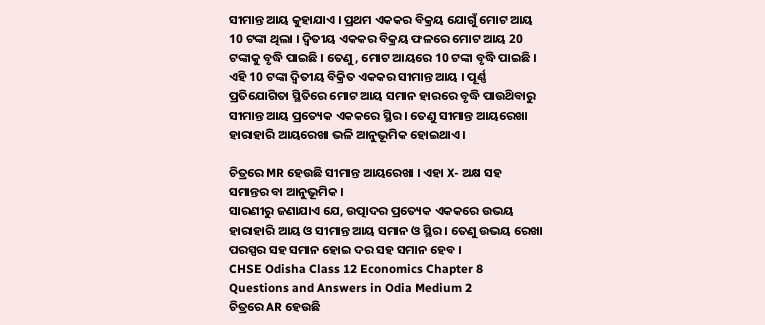ସୀମାନ୍ତ ଆୟ କୁହାଯାଏ । ପ୍ରଥମ ଏକକର ବିକ୍ରୟ ଯୋଗୁଁ ମୋଟ ଆୟ 10 ଟଙ୍କା ଥିଲା । ଦ୍ୱିତୀୟ ଏକକର ବିକ୍ରୟ ଫଳରେ ମୋଟ ଆୟ 20 ଟଙ୍କାକୁ ବୃଦ୍ଧି ପାଇଛି । ତେଣୁ, ମୋଟ ଆୟରେ 10 ଟଙ୍କା ବୃଦ୍ଧି ପାଇଛି । ଏହି 10 ଟଙ୍କା ଦ୍ଵିତୀୟ ବିକ୍ରିତ ଏକକର ସୀମାନ୍ତ ଆୟ । ପୂର୍ଣ୍ଣ ପ୍ରତିଯୋଗିତା ସ୍ଥିତିରେ ମୋଟ ଆୟ ସମାନ ହାରରେ ବୃଦ୍ଧି ପାଉଥ‌ିବାରୁ ସୀମାନ୍ତ ଆୟ ପ୍ରତ୍ୟେକ ଏକକରେ ସ୍ଥିର । ତେଣୁ ସୀମାନ୍ତ ଆୟରେଖା ହାରାହାରି ଆୟରେଖା ଭଳି ଆନୁଭୂମିକ ହୋଇଥାଏ ।

ଚିତ୍ରରେ MR ହେଉଛି ସୀମାନ୍ତ ଆୟରେଖା । ଏହା X- ଅକ୍ଷ ସହ ସମାନ୍ତର ବା ଆନୁଭୂମିକ ।
ସାରଣୀରୁ ଜଣାଯାଏ ଯେ, ଉତ୍ପାଦର ପ୍ରତ୍ୟେକ ଏକକରେ ଉଭୟ ହାରାହାରି ଆୟ ଓ ସୀମାନ୍ତ ଆୟ ସମାନ ଓ ସ୍ଥିର । ତେଣୁ ଉଭୟ ରେଖା ପରସ୍ପର ସହ ସମାନ ହୋଇ ଦର ସହ ସମାନ ହେବ ।
CHSE Odisha Class 12 Economics Chapter 8 Questions and Answers in Odia Medium 2
ଚିତ୍ରରେ AR ହେଉଛି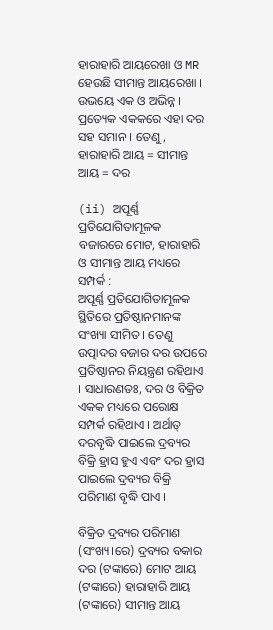ହାରାହାରି ଆୟରେଖା ଓ MR ହେଉଛି ସୀମାନ୍ତ ଆୟରେଖା । ଉଭୟେ ଏକ ଓ ଅଭିନ୍ନ । ପ୍ରତ୍ୟେକ ଏକକରେ ଏହା ଦର ସହ ସମାନ । ତେଣୁ,
ହାରାହାରି ଆୟ = ସୀମାନ୍ତ ଆୟ = ଦର

(ii) ଅପୂର୍ଣ୍ଣ ପ୍ରତିଯୋଗିତାମୂଳକ ବଜାରରେ ମୋଟ, ହାରାହାରି ଓ ସୀମାନ୍ତ ଆୟ ମଧ୍ୟରେ ସମ୍ପର୍କ :
ଅପୂର୍ଣ୍ଣ ପ୍ରତିଯୋଗିତାମୂଳକ ସ୍ଥିତିରେ ପ୍ରତିଷ୍ଠାନମାନଙ୍କ ସଂଖ୍ୟା ସୀମିତ । ତେଣୁ ଉତ୍ପାଦର ବଜାର ଦର ଉପରେ ପ୍ରତିଷ୍ଠାନର ନିୟନ୍ତ୍ରଣ ରହିଥାଏ । ସାଧାରଣତଃ, ଦର ଓ ବିକ୍ରିତ ଏକକ ମଧ୍ୟରେ ପରୋକ୍ଷ ସମ୍ପର୍କ ରହିଥାଏ । ଅର୍ଥାତ୍ ଦରବୃଦ୍ଧି ପାଇଲେ ଦ୍ରବ୍ୟର ବିକ୍ରି ହ୍ରାସ ହୁଏ ଏବଂ ଦର ହ୍ରାସ ପାଇଲେ ଦ୍ରବ୍ୟର ବିକ୍ରି ପରିମାଣ ବୃଦ୍ଧି ପାଏ ।

ବିକ୍ରିତ ଦ୍ରବ୍ୟର ପରିମାଣ (ସଂଖ୍ୟ।ରେ) ଦ୍ରବ୍ୟର ବକାର ଦର (ଟଙ୍କାରେ) ମୋଟ ଆୟ (ଟଙ୍କାରେ) ହାରାହାରି ଆୟ (ଟଙ୍କାରେ) ସୀମାନ୍ତ ଆୟ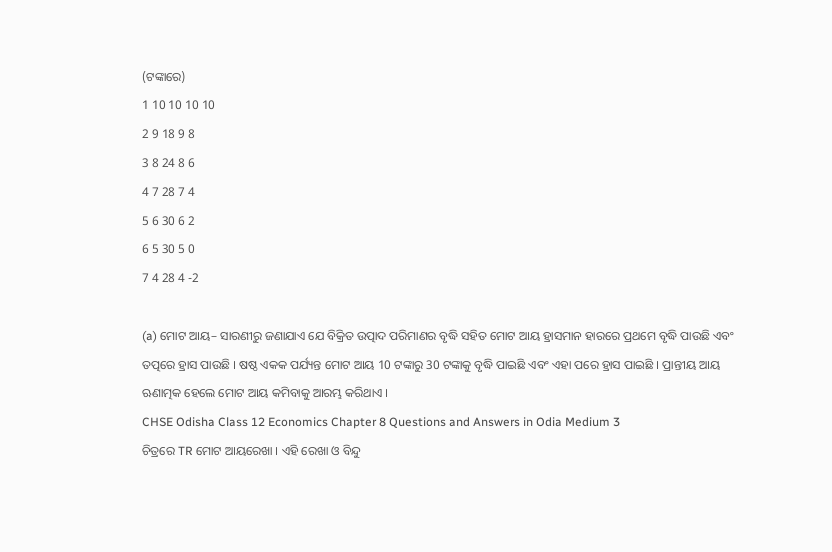(ଟଙ୍କାରେ)
1 10 10 10 10
2 9 18 9 8
3 8 24 8 6
4 7 28 7 4
5 6 30 6 2
6 5 30 5 0
7 4 28 4 -2

(a) ମୋଟ ଆୟ– ସାରଣୀରୁ ଜଣାଯାଏ ଯେ ବିକ୍ରିତ ଉତ୍ପାଦ ପରିମାଣର ବୃଦ୍ଧି ସହିତ ମୋଟ ଆୟ ହ୍ରାସମାନ ହାରରେ ପ୍ରଥମେ ବୃଦ୍ଧି ପାଉଛି ଏବଂ ତତ୍ପରେ ହ୍ରାସ ପାଉଛି । ଷଷ୍ଠ ଏକକ ପର୍ଯ୍ୟନ୍ତ ମୋଟ ଆୟ 10 ଟଙ୍କାରୁ 30 ଟଙ୍କାକୁ ବୃଦ୍ଧି ପାଇଛି ଏବଂ ଏହା ପରେ ହ୍ରାସ ପାଇଛି । ପ୍ରାନ୍ତୀୟ ଆୟ ଋଣାତ୍ମକ ହେଲେ ମୋଟ ଆୟ କମିବାକୁ ଆରମ୍ଭ କରିଥାଏ ।
CHSE Odisha Class 12 Economics Chapter 8 Questions and Answers in Odia Medium 3
ଚିତ୍ରରେ TR ମୋଟ ଆୟରେଖା । ଏହି ରେଖା ଓ ବିନ୍ଦୁ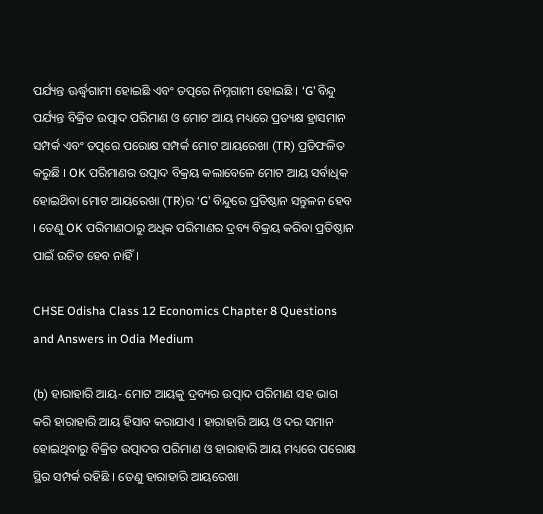ପର୍ଯ୍ୟନ୍ତ ଊର୍ଦ୍ଧ୍ୱଗାମୀ ହୋଇଛି ଏବଂ ତତ୍ପରେ ନିମ୍ନଗାମୀ ହୋଇଛି । ‘G’ ବିନ୍ଦୁ ପର୍ଯ୍ୟନ୍ତ ବିକ୍ରିତ ଉତ୍ପାଦ ପରିମାଣ ଓ ମୋଟ ଆୟ ମଧ୍ୟରେ ପ୍ରତ୍ୟକ୍ଷ ହ୍ରାସମାନ ସମ୍ପର୍କ ଏବଂ ତତ୍ପରେ ପରୋକ୍ଷ ସମ୍ପର୍କ ମୋଟ ଆୟରେଖା (TR) ପ୍ରତିଫଳିତ କରୁଛି । OK ପରିମାଣର ଉତ୍ପାଦ ବିକ୍ରୟ କଲାବେଳେ ମୋଟ ଆୟ ସର୍ବାଧିକ ହୋଇଥ‌ିବା ମୋଟ ଆୟରେଖା (TR)ର ‘G’ ବିନ୍ଦୁରେ ପ୍ରତିଷ୍ଠାନ ସନ୍ତୁଳନ ହେବ । ତେଣୁ OK ପରିମାଣଠାରୁ ଅଧିକ ପରିମାଣର ଦ୍ରବ୍ୟ ବିକ୍ରୟ କରିବା ପ୍ରତିଷ୍ଠାନ ପାଇଁ ଉଚିତ ହେବ ନାହିଁ ।

CHSE Odisha Class 12 Economics Chapter 8 Questions and Answers in Odia Medium

(b) ହାରାହାରି ଆୟ- ମୋଟ ଆୟକୁ ଦ୍ରବ୍ୟର ଉତ୍ପାଦ ପରିମାଣ ସହ ଭାଗ କରି ହାରାହାରି ଆୟ ହିସାବ କରାଯାଏ । ହାରାହାରି ଆୟ ଓ ଦର ସମାନ ହୋଇଥିବାରୁ ବିକ୍ରିତ ଉତ୍ପାଦର ପରିମାଣ ଓ ହାରାହାରି ଆୟ ମଧ୍ୟରେ ପରୋକ୍ଷ ସ୍ଥିର ସମ୍ପର୍କ ରହିଛି । ତେଣୁ ହାରାହାରି ଆୟରେଖା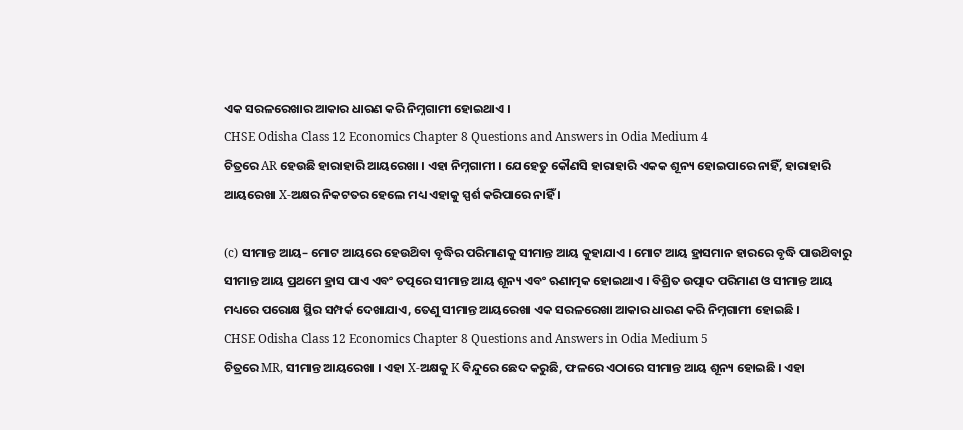ଏକ ସରଳରେଖାର ଆକାର ଧାରଣ କରି ନିମ୍ନଗାମୀ ହୋଇଥାଏ ।
CHSE Odisha Class 12 Economics Chapter 8 Questions and Answers in Odia Medium 4
ଚିତ୍ରରେ AR ହେଉଛି ହାରାହାରି ଆୟରେଖା । ଏହା ନିମ୍ନଗାମୀ । ଯେହେତୁ କୌଣସି ହାରାହାରି ଏକକ ଶୂନ୍ୟ ହୋଇପାରେ ନାହିଁ, ହାରାହାରି ଆୟରେଖା X-ଅକ୍ଷର ନିକଟତର ହେଲେ ମଧ୍ୟ ଏହାକୁ ସ୍ପର୍ଶ କରିପାରେ ନାହିଁ ।

(c) ସୀମାନ୍ତ ଆୟ– ମୋଟ ଆୟରେ ହେଉଥ‌ିବା ବୃଦ୍ଧିର ପରିମାଣକୁ ସୀମାନ୍ତ ଆୟ କୁହାଯାଏ । ମୋଟ ଆୟ ହ୍ରାସମାନ ହାରରେ ବୃଦ୍ଧି ପାଉଥ‌ିବାରୁ ସୀମାନ୍ତ ଆୟ ପ୍ରଥମେ ହ୍ରାସ ପାଏ ଏବଂ ତତ୍ପରେ ସୀମାନ୍ତ ଆୟ ଶୂନ୍ୟ ଏବଂ ଋଣାତ୍ମକ ହୋଇଥାଏ । ବିଶ୍ରିତ ଉତ୍ପାଦ ପରିମାଣ ଓ ସୀମାନ୍ତ ଆୟ ମଧ୍ୟରେ ପରୋକ୍ଷ ସ୍ଥିର ସମ୍ପର୍କ ଦେଖାଯାଏ, ତେଣୁ ସୀମାନ୍ତ ଆୟରେଖା ଏକ ସରଳରେଖା ଆକାର ଧାରଣ କରି ନିମ୍ନଗାମୀ ହୋଇଛି ।
CHSE Odisha Class 12 Economics Chapter 8 Questions and Answers in Odia Medium 5
ଚିତ୍ରରେ MR, ସୀମାନ୍ତ ଆୟରେଖା । ଏହା X-ଅକ୍ଷକୁ K ବିନ୍ଦୁରେ ଛେଦ କରୁଛି, ଫଳରେ ଏଠାରେ ସୀମାନ୍ତ ଆୟ ଶୂନ୍ୟ ହୋଇଛି । ଏହା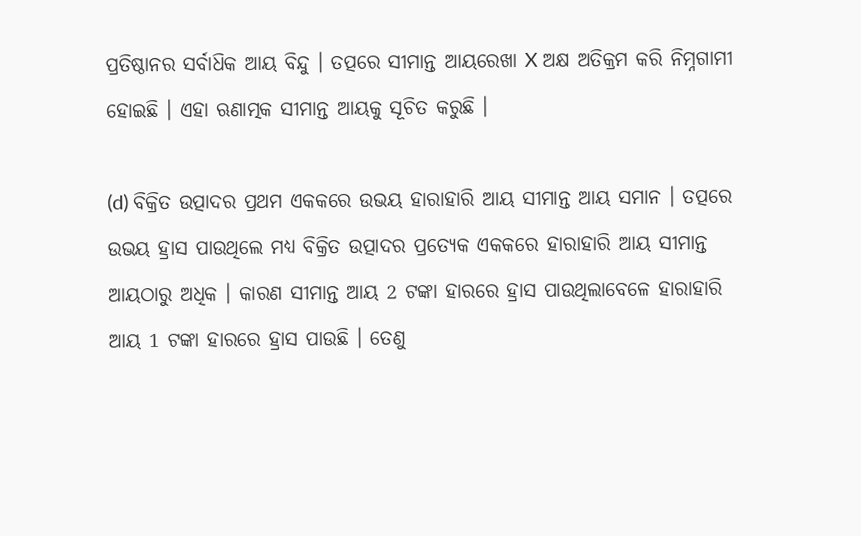ପ୍ରତିଷ୍ଠାନର ସର୍ବାଧ‌ିକ ଆୟ ବିନ୍ଦୁ । ତତ୍ପରେ ସୀମାନ୍ତ ଆୟରେଖା X ଅକ୍ଷ ଅତିକ୍ରମ କରି ନିମ୍ନଗାମୀ ହୋଇଛି । ଏହା ଋଣାତ୍ମକ ସୀମାନ୍ତ ଆୟକୁ ସୂଚିତ କରୁଛି ।

(d) ବିକ୍ରିତ ଉତ୍ପାଦର ପ୍ରଥମ ଏକକରେ ଉଭୟ ହାରାହାରି ଆୟ ସୀମାନ୍ତ ଆୟ ସମାନ । ତତ୍ପରେ ଉଭୟ ହ୍ରାସ ପାଉଥିଲେ ମଧ୍ୟ ବିକ୍ରିତ ଉତ୍ପାଦର ପ୍ରତ୍ୟେକ ଏକକରେ ହାରାହାରି ଆୟ ସୀମାନ୍ତ ଆୟଠାରୁ ଅଧିକ । କାରଣ ସୀମାନ୍ତ ଆୟ 2 ଟଙ୍କା ହାରରେ ହ୍ରାସ ପାଉଥିଲାବେଳେ ହାରାହାରି ଆୟ 1 ଟଙ୍କା ହାରରେ ହ୍ରାସ ପାଉଛି । ତେଣୁ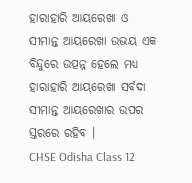ହାରାହାରି ଆୟରେଖା ଓ ସୀମାନ୍ତ ଆୟରେଖା ଉଭୟ ଏକ ବିନ୍ଦୁରେ ଉତ୍ପନ୍ନ ହେଲେ ମଧ୍ୟ ହାରାହାରି ଆୟରେଖା ସର୍ବଦା ସୀମାନ୍ତ ଆୟରେଖାର ଉପର ସ୍ତରରେ ରହିବ ।
CHSE Odisha Class 12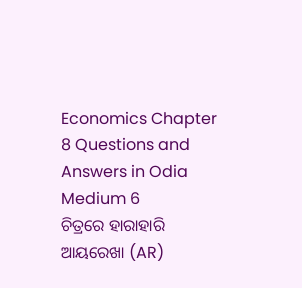Economics Chapter 8 Questions and Answers in Odia Medium 6
ଚିତ୍ରରେ ହାରାହାରି ଆୟରେଖା (AR)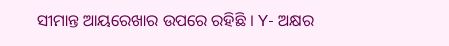ସୀମାନ୍ତ ଆୟରେଖାର ଉପରେ ରହିଛି । Y- ଅକ୍ଷର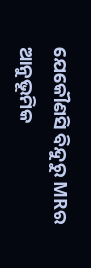ଯେକୌଣସି ବିନ୍ଦୁରୁ MRର ଆନୁଭୂମିକ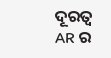ଦୂରତ୍ୱ AR ର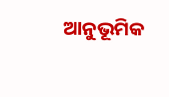ଆନୁଭୂମିକ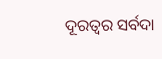ଦୂରତ୍ଵର ସର୍ବଦା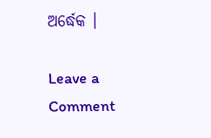ଅର୍ଦ୍ଧେକ ।

Leave a Comment